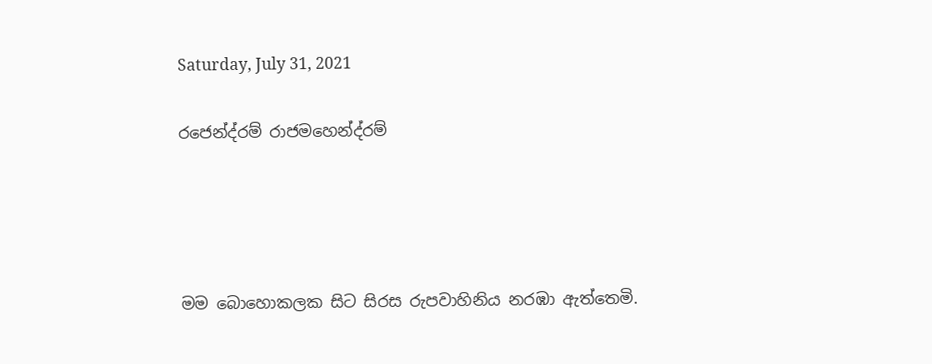Saturday, July 31, 2021

රජෙන්ද්රම් රාජමහෙන්ද්රම්




මම බොහොකලක සිට සිරස රුපවාහිනිය නරඹා ඇත්තෙමි.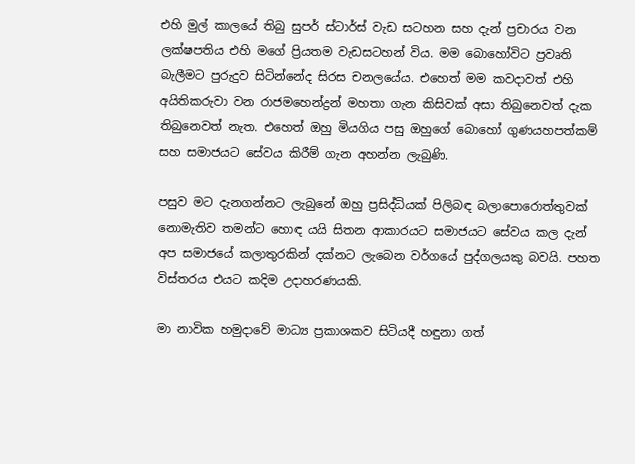එහි මුල් කාලයේ තිබු සුපර් ස්ටාර්ස් වැඩ සටහන සහ දැන් ප්‍රචාරය වන ලක්ෂපතිය එහි මගේ ප්‍රියතම වැඩසටහන් විය. මම බොහෝවිට ප්‍රවෘති බැලීමට පුරුදුව සිටින්නේද සිරස චනලයේය. එහෙත් මම කවදාවත් එහි අයිතිකරුවා වන රාජමහෙන්ද්‍රන් මහතා ගැන කිසිවක් අසා තිබුනෙවත් දැක තිබුනෙවත් නැත. එහෙත් ඔහු මියගිය පසු ඔහුගේ බොහෝ ගුණයහපත්කම් සහ සමාජයට සේවය කිරීම් ගැන අහන්න ලැබුණි.

පසුව මට දැනගන්නට ලැබුනේ ඔහු ප්‍රසිද්ධියක් පිලිබඳ බලාපොරොත්තුවක් නොමැතිව තමන්ට හොඳ යයි සිතන ආකාරයට සමාජයට සේවය කල දැන් අප සමාජයේ කලාතුරකින් දක්නට ලැබෙන වර්ගයේ පුද්ගලයකු බවයි. පහත විස්තරය එයට කදිම උදාහරණයකි.

මා නාවික හමුදාවේ මාධ්‍ය ප්‍රකාශකව සිටියදී හඳුනා ගත්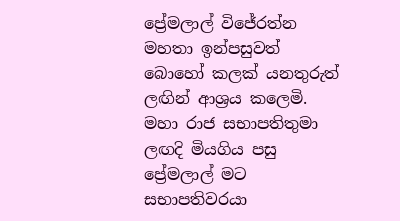ප්‍රේමලාල් විජේරත්න මහතා ඉන්පසුවත් බොහෝ කලක් යනතුරුත් ලඟින් ආශ්‍රය කලෙමි. මහා රාජ සභාපතිතුමා ලඟදි මියගිය පසු ප්‍රේමලාල් මට සභාපතිවරයා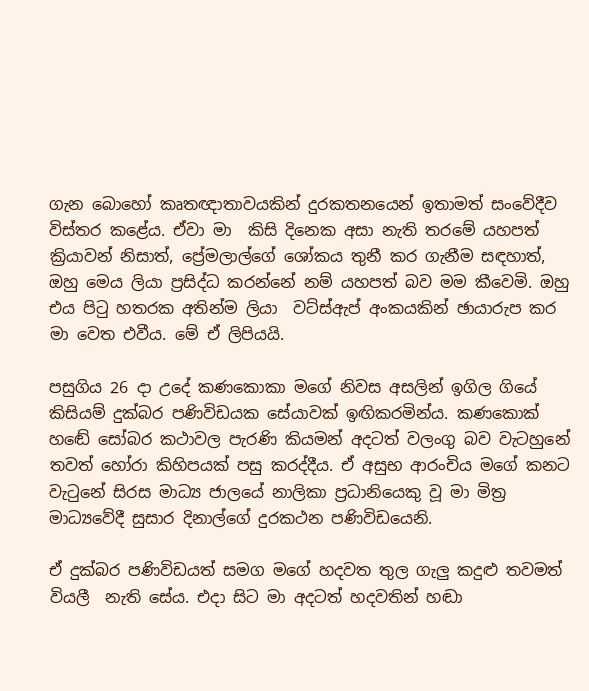ගැන බොහෝ කෘතඥාතාවයකින් දුරකතනයෙන් ඉතාමත් සංවේදීව විස්තර කළේය. ඒවා මා  කිසි දිනෙක අසා නැති තරමේ යහපත් ක්‍රියාවන් නිසාත්, ප්‍රේමලාල්ගේ ශෝකය තුනී කර ගැනීම සඳහාත්, ඔහු මෙය ලියා ප්‍රසිද්ධ කරන්නේ නම් යහපත් බව මම කීවෙමි. ඔහු එය පිටු හතරක අතින්ම ලියා  වට්ස්ඇප් අංකයකින් ඡායාරුප කර මා වෙත එවීය. මේ ඒ ලිපියයි.

පසුගිය 26 දා උදේ කණකොකා මගේ නිවස අසලින් ඉගිල ගියේ කිසියම් දුක්බර පණිවිඩයක සේයාවක් ඉඟිකරමින්ය. කණකොක් හඬේ සෝබර කථාවල පැරණි කියමන් අදටත් වලංගු බව වැටහුනේ තවත් හෝරා කිහිපයක් පසු කරද්දීය. ඒ අසුභ ආරංචිය මගේ කනට වැටුනේ සිරස මාධ්‍ය ජාලයේ නාලිකා ප්‍රධානියෙකු වූ මා මිත්‍ර මාධ්‍යවේදී සුසාර දිනාල්ගේ දුරකථන පණිවිඩයෙනි.

ඒ දුක්බර පණිවිඩයත් සමග මගේ හදවත තුල ගැලු කදුළු තවමත් වියලී  නැති සේය. එදා සිට මා අදටත් හදවතින් හඬා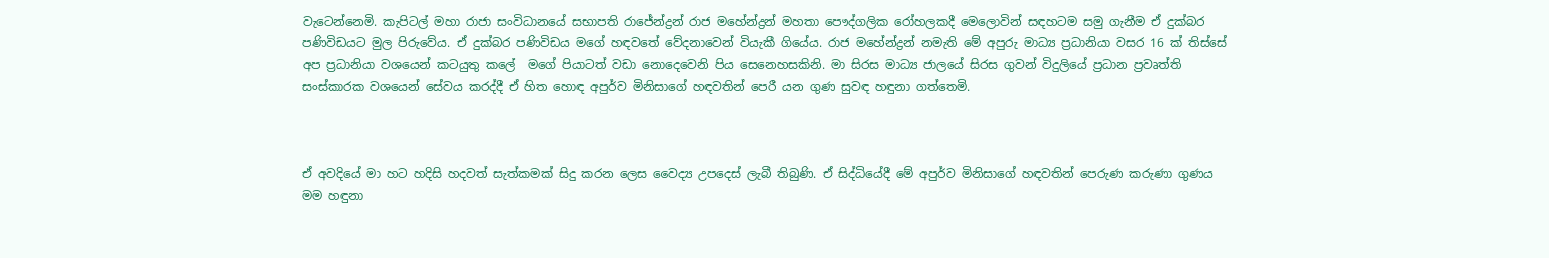වැටෙන්නෙමි. කැපිටල් මහා රාජා සංවිධානයේ සභාපති රාජේන්ද්‍රන් රාජ මහේන්ද්‍රන් මහතා පෞද්ගලික රෝහලකදී මෙලොවින් සඳහටම සමු ගැනීම ඒ දුක්බර පණිවිඩයට මුල පිරුවේය. ඒ දුක්බර පණිවිඩය මගේ හඳවතේ වේදනාවෙන් වියැකී ගියේය. රාජ මහේන්ද්‍රන් නමැති මේ අපුරු මාධ්‍ය ප්‍රධානියා වසර 16 ක් තිස්සේ අප ප්‍රධානියා වශයෙන් කටයුතු කලේ  මගේ පියාටත් වඩා නොදෙවෙනි පිය සෙනෙහසකිනි. මා සිරස මාධ්‍ය ජාලයේ සිරස ගුවන් විදුලියේ ප්‍රධාන ප්‍රවෘත්ති සංස්කාරක වශයෙන් සේවය කරද්දී ඒ හිත හොඳ අපුර්ව මිනිසාගේ හඳවතින් පෙරී යන ගුණ සුවඳ හඳුනා ගත්තෙමි.



ඒ අවදියේ මා හට හදිසි හදවත් සැත්කමක් සිදු කරන ලෙස වෛද්‍ය උපදෙස් ලැබී තිබුණි. ඒ සිද්ධියේදී මේ අපුර්ව මිනිසාගේ හඳවතින් පෙරුණ කරුණා ගුණය මම හඳුනා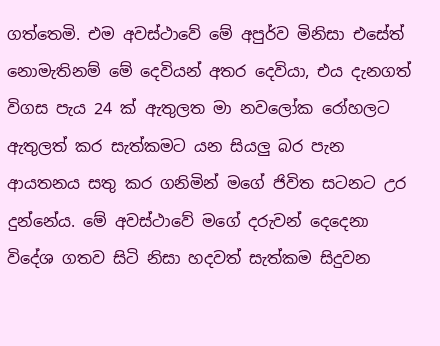ගත්තෙමි. එම අවස්ථාවේ මේ අපුර්ව මිනිසා එසේත් නොමැතිනම් මේ දෙවියන් අතර දෙවියා, එය දැනගත් විගස පැය 24 ක් ඇතුලත මා නවලෝක රෝහලට ඇතුලත් කර සැත්කමට යන සියලු බර පැන ආයතනය සතු කර ගනිමින් මගේ ජිවිත සටනට උර දුන්නේය. මේ අවස්ථාවේ මගේ දරුවන් දෙදෙනා විදේශ ගතව සිටි නිසා හදවත් සැත්කම සිදුවන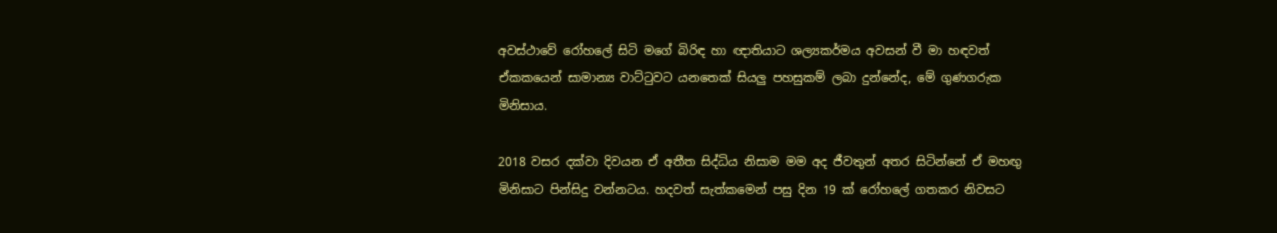අවස්ථාවේ රෝහලේ සිටි මගේ බිරිඳ හා ඥාතියාට ශල්‍යකර්මය අවසන් වී මා හඳවත් ඒකකයෙන් සාමාන්‍ය වාට්ටුවට යනතෙක් සියලු පහසුකම් ලබා දුන්නේද, මේ ගුණගරුක මිනිසාය.

2018 වසර දක්වා දිවයන ඒ අතීත සිද්ධිය නිසාම මම අද ජීවතුන් අතර සිටින්නේ ඒ මහඟු මිනිසාට පින්සිදු වන්නටය. හදවත් සැත්කමෙන් පසු දින 19 ක් රෝහලේ ගතකර නිවසට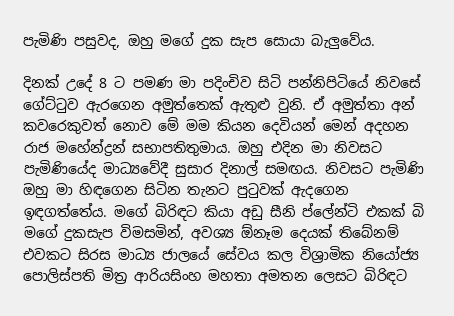පැමිණි පසුවද, ඔහු මගේ දුක සැප සොයා බැලුවේය.

දිනක් උදේ 8 ට පමණ මා පදිංචිව සිටි පන්නිපිටියේ නිවසේ ගේට්ටුව ඇරගෙන අමුත්තෙක් ඇතුළු වුනි. ඒ අමුත්තා අන් කවරෙකුවත් නොව මේ මම කියන දෙවියන් මෙන් අදහන රාජ මහේන්ද්‍රන් සභාපතිතුමාය. ඔහු එදින මා නිවසට පැමිණියේද මාධ්‍යවේදී සුසාර දිනාල් සමඟය. නිවසට පැමිණි ඔහු මා හිඳගෙන සිටින තැනට පුටුවක් ඇදගෙන ඉඳගත්තේය. මගේ බිරිඳට කියා අඩු සීනි ප්ලේන්ටි එකක් බි මගේ දුකසැප විමසමින්, අවශ්‍ය ඕනෑම දෙයක් තිබේනම් එවකට සිරස මාධ්‍ය ජාලයේ සේවය කල විශ්‍රාමික නියෝජ්‍ය පොලිස්පති මිත්‍ර ආරියසිංහ මහතා අමතන ලෙසට බිරිඳට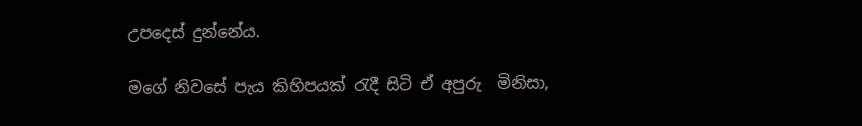උපදෙස් දුන්නේය.

මගේ නිවසේ පැය කිහිපයක් රැදී සිටි ඒ අපුරු  මිනිසා,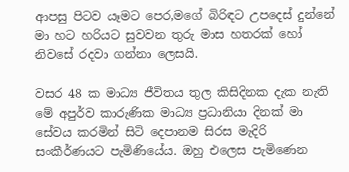ආපසු පිටව යෑමට පෙර,මගේ බිරිඳට උපදෙස් දුන්නේ මා හට හරියට සුවවන තුරු මාස හතරක් හෝ නිවසේ රදවා ගන්නා ලෙසයි.

වසර 48 ක මාධ්‍ය ජීවිතය තුල කිසිදිනක දැක නැති මේ අපුර්ව කාරුණික මාධ්‍ය ප්‍රධානියා දිනක් මා සේවය කරමින් සිටි දෙපානම සිරස මැදිරි සංකීර්ණයට පැමිණියේය. ඔහු එලෙස පැමිණෙන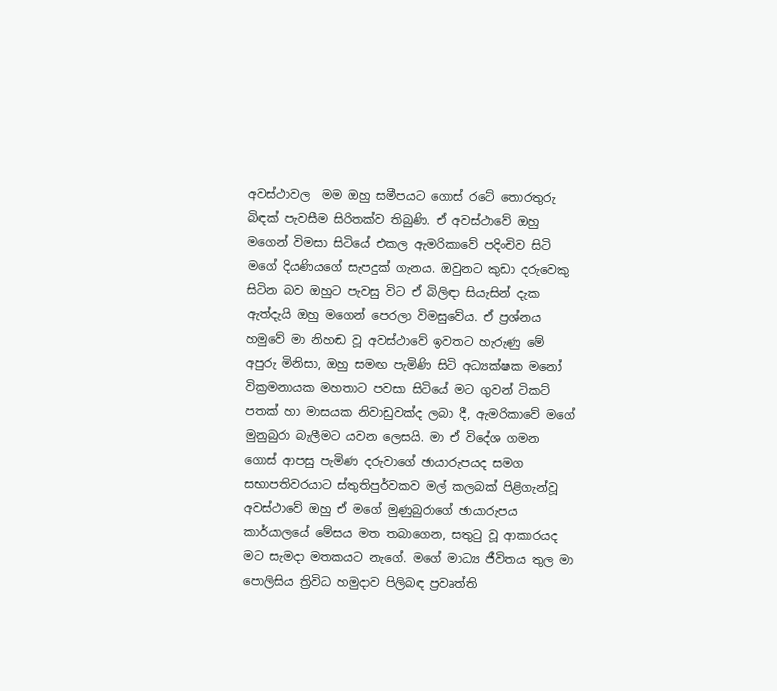අවස්ථාවල  මම ඔහු සමීපයට ගොස් රටේ තොරතුරු බිඳක් පැවසීම සිරිතක්ව තිබුණි. ඒ අවස්ථාවේ ඔහු මගෙන් විමසා සිටියේ එකල ඇමරිකාවේ පදිංචිව සිටි මගේ දියණියගේ සැපදුක් ගැනය. ඔවුනට කුඩා දරුවෙකු  සිටින බව ඔහුට පැවසු විට ඒ බිලිඳා සියැසින් දැක ඇත්දැයි ඔහු මගෙන් පෙරලා විමසුවේය. ඒ ප්‍රශ්නය හමුවේ මා නිහඬ වූ අවස්ථාවේ ඉවතට හැරුණු මේ අපුරු මිනිසා, ඔහු සමඟ පැමිණි සිටි අධ්‍යක්ෂක මනෝ වික්‍රමනායක මහතාට පවසා සිටියේ මට ගුවන් ටිකට් පතක් හා මාසයක නිවාඩුවක්ද ලබා දී, ඇමරිකාවේ මගේ මුනුබුරා බැලීමට යවන ලෙසයි. මා ඒ විදේශ ගමන ගොස් ආපසු පැමිණ දරුවාගේ ඡායාරුපයද සමග සභාපතිවරයාට ස්තුතිපුර්වකව මල් කලබක් පිළිගැන්වූ  අවස්ථාවේ ඔහු ඒ මගේ මුණුබුරාගේ ඡායාරුපය කාර්යාලයේ මේසය මත තබාගෙන, සතුටු වූ ආකාරයද මට සැමදා මතකයට නැගේ. මගේ මාධ්‍ය ජීවිතය තුල මා පොලිසිය ත්‍රිවිධ හමුදාව පිලිබඳ ප්‍රවෘත්ති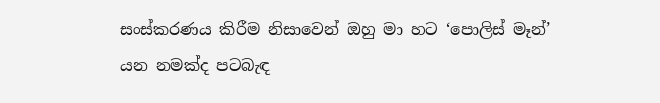සංස්කරණය කිරීම නිසාවෙන් ඔහු මා හට ‘පොලිස් මෑන්’ යන නමක්ද පටබැඳ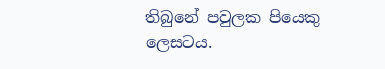තිබුනේ පවුලක පියෙකු ලෙසටය.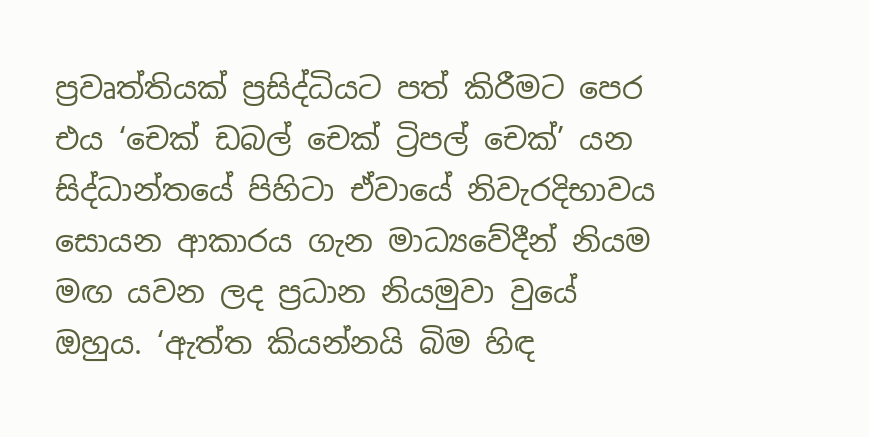ප්‍රවෘත්තියක් ප්‍රසිද්ධියට පත් කිරීමට පෙර එය ‘චෙක් ඩබල් චෙක් ට්‍රිපල් චෙක්’ යන සිද්ධාන්තයේ පිහිටා ඒවායේ නිවැරදිභාවය සොයන ආකාරය ගැන මාධ්‍යවේදීන් නියම මඟ යවන ලද ප්‍රධාන නියමුවා වුයේ ඔහුය. ‘ඇත්ත කියන්නයි බිම හිඳ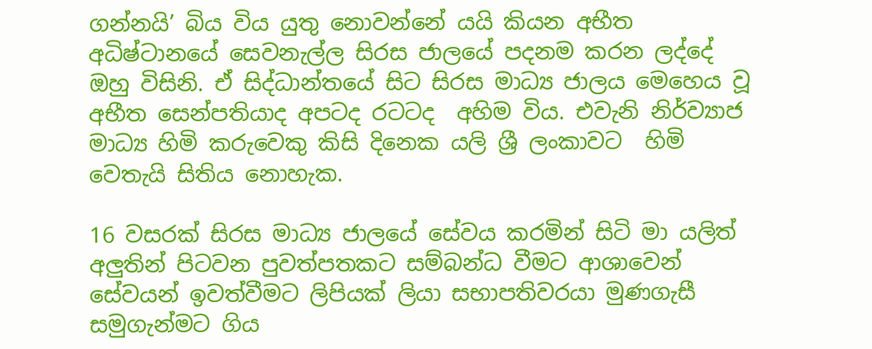ගන්නයි’ බිය විය යුතු නොවන්නේ යයි කියන අභීත අධිෂ්ටානයේ සෙවනැල්ල සිරස ජාලයේ පදනම කරන ලද්දේ  ඔහු විසිනි. ඒ සිද්ධාන්තයේ සිට සිරස මාධ්‍ය ජාලය මෙහෙය වූ අභීත සෙන්පතියාද අපටද රටටද  අහිම විය. එවැනි නිර්ව්‍යාජ  මාධ්‍ය හිමි කරුවෙකු කිසි දිනෙක යලි ශ්‍රී ලංකාවට  හිමි වෙතැයි සිතිය නොහැක.

16 වසරක් සිරස මාධ්‍ය ජාලයේ සේවය කරමින් සිටි මා යලිත් අලුතින් පිටවන පුවත්පතකට සම්බන්ධ වීමට ආශාවෙන් සේවයන් ඉවත්වීමට ලිපියක් ලියා සභාපතිවරයා මුණගැසී  සමුගැන්මට ගිය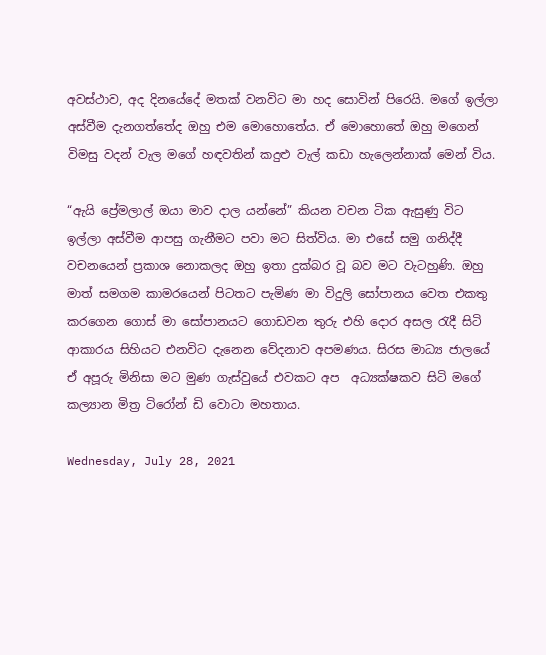අවස්ථාව, අද දිනයේදේ මතක් වනවිට මා හද සොවින් පිරෙයි. මගේ ඉල්ලා අස්වීම දැනගත්තේද ඔහු එම මොහොතේය. ඒ මොහොතේ ඔහු මගෙන් විමසු වදන් වැල මගේ හඳවතින් කදුළු වැල් කඩා හැලෙන්නාක් මෙන් විය.

“ඇයි ප්‍රේමලාල් ඔයා මාව දාල යන්නේ” කියන වචන ටික ඇසුණු විට ඉල්ලා අස්වීම ආපසු ගැනීමට පවා මට සිත්විය. මා එසේ සමු ගනිද්දී වචනයෙන් ප්‍රකාශ නොකලද ඔහු ඉතා දුක්බර වූ බව මට වැටහුණි. ඔහු මාත් සමගම කාමරයෙන් පිටතට පැමිණ මා විදුලි සෝපානය වෙත එකතු කරගෙන ගොස් මා සෝපානයට ගොඩවන තුරු එහි දොර අසල රැදී සිටි ආකාරය සිහියට එනවිට දැනෙන වේදනාව අපමණය. සිරස මාධ්‍ය ජාලයේ ඒ අපූරු මිනිසා මට මුණ ගැස්වුයේ එවකට අප  අධ්‍යක්ෂකව සිටි මගේ කල්‍යාන මිත්‍ර ටිරෝන් ඩි වොටා මහතාය.

Wednesday, July 28, 2021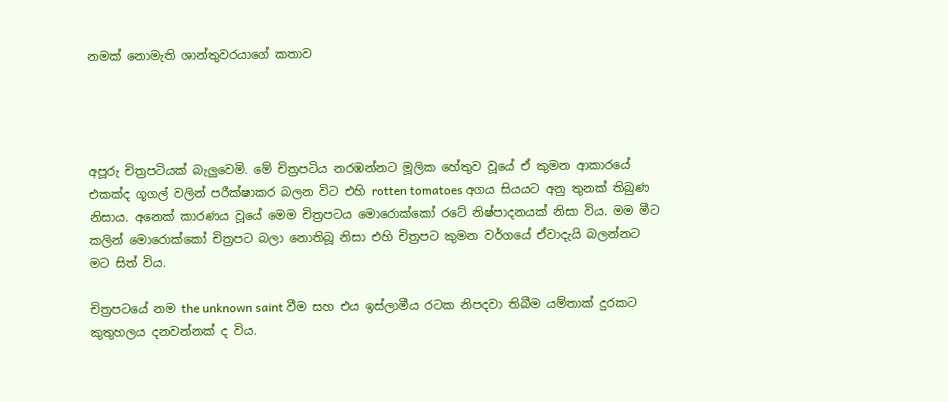නමක් නොමැති ශාන්තුවරයාගේ කතාව




අපූරු චිත්‍රපටියක් බැලුවෙමි. මේ චිත්‍රපටිය නරඹන්නට මූලික හේතුව වූයේ ඒ කුමන ආකාරයේ එකක්ද ගූගල් වලින් පරීක්ෂාකර බලන විට එහි rotten tomatoes අගය සියයට අනු තුනක් තිබුණ නිසාය. අනෙක් කාරණය වූයේ මෙම චිත්‍රපටය මොරොක්කෝ රටේ නිෂ්පාදනයක් නිසා විය. මම මීට කලින් මොරොක්කෝ චිත්‍රපට බලා නොතිබූ නිසා එහි චිත්‍රපට කුමන වර්ගයේ ඒවාදැයි බලන්නට මට සිත් විය.

චිත්‍රපටයේ නම the unknown saint වීම සහ එය ඉස්ලාමීය රටක නිපදවා තිබීම යම්තාක් දුරකට  කුතුහලය දනවන්නක් ද විය.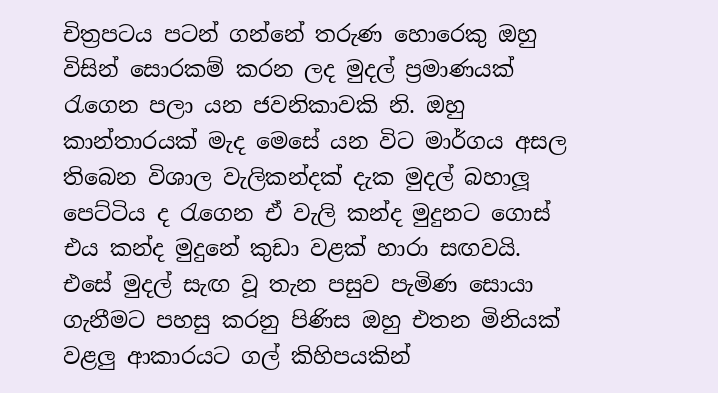චිත්‍රපටය පටන් ගන්නේ තරුණ හොරෙකු ඔහු විසින් සොරකම් කරන ලද මුදල් ප්‍රමාණයක් රැගෙන පලා යන ජවනිකාවකි නි. ඔහු කාන්තාරයක් මැද මෙසේ යන විට මාර්ගය අසල තිබෙන විශාල වැලිකන්දක් දැක මුදල් බහාලූ පෙට්ටිය ද රැගෙන ඒ වැලි කන්ද මුදුනට ගොස් එය කන්ද මුදුනේ කුඩා වළක් හාරා සඟවයි. එසේ මුදල් සැඟ වූ තැන පසුව පැමිණ සොයා ගැනීමට පහසු කරනු පිණිස ඔහු එතන මිනියක් වළලු ආකාරයට ගල් කිහිපයකින්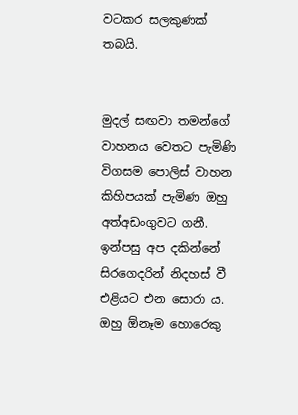වටකර සලකුණක් තබයි.


මුදල් සඟවා තමන්ගේ වාහනය වෙතට පැමිණි විගසම පොලිස් වාහන කිහිපයක් පැමිණ ඔහු අත්අඩංගුවට ගනී. ඉන්පසු අප දකින්නේ සිරගෙදරින් නිදහස් වී එළියට එන සොරා ය. ඔහු ඕනෑම හොරෙකු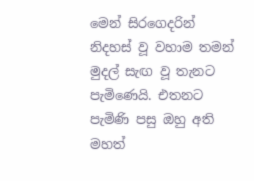මෙන් සිරගෙදරින් නිදහස් වූ වහාම තමන් මුදල් සැඟ වූ තැනට පැමිණෙයි. එතනට පැමිණි පසු ඔහු අති මහත්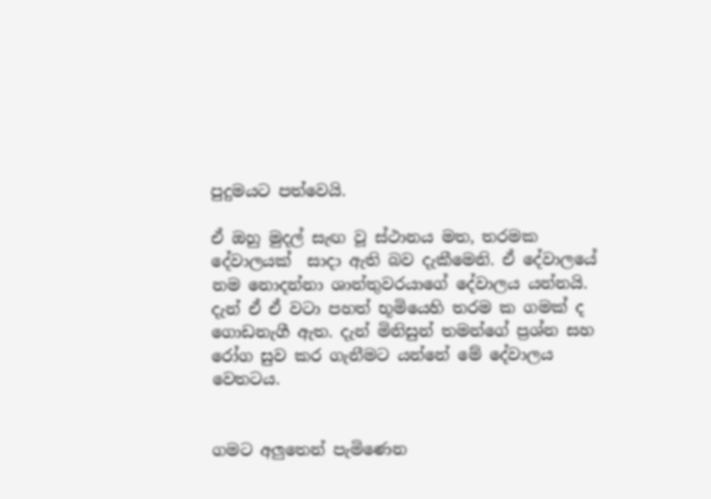පුදුමයට පත්වෙයි.

ඒ ඔහු මුදල් සැඟ වූ ස්ථානය මත, තරමක දේවාලයක්  සාදා ඇති බව දැකීමෙනි. ඒ දේවාලයේ නම නොදන්නා ශාන්තුවරයාගේ දේවාලය යන්නයි. දැන් ඒ ඒ වටා පහත් භූමියෙහි තරම ක ගමක් ද ගොඩනැගී ඇත. දැන් මිනිසුන් තමන්ගේ ප්‍රශ්න සහ රෝග සුව කර ගැනීමට යන්නේ මේ දේවාලය වෙතටය.


ගමට අලුතෙන් පැමිණෙන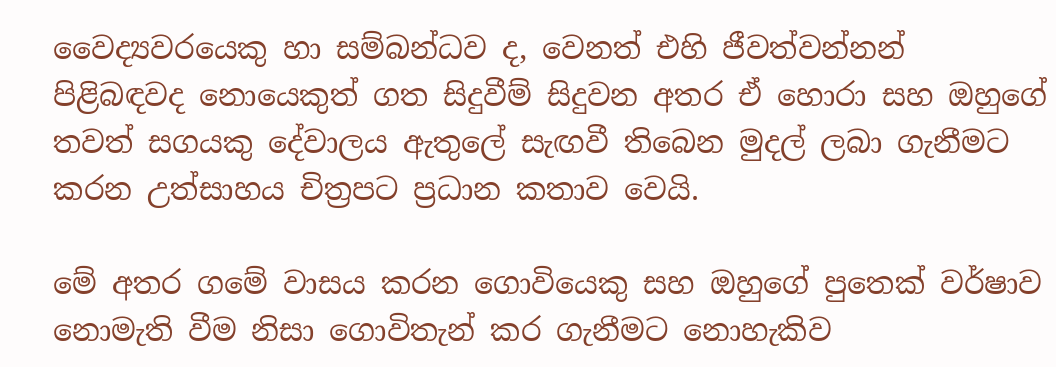වෛද්‍යවරයෙකු හා සම්බන්ධව ද, වෙනත් එහි ජීවත්වන්නන් පිළිබඳවද නොයෙකුත් ගත සිදුවීම් සිදුවන අතර ඒ හොරා සහ ඔහුගේ තවත් සගයකු දේවාලය ඇතුලේ සැඟවී තිබෙන මුදල් ලබා ගැනීමට කරන උත්සාහය චිත්‍රපට ප්‍රධාන කතාව වෙයි.

මේ අතර ගමේ වාසය කරන ගොවියෙකු සහ ඔහුගේ පුතෙක් වර්ෂාව නොමැති වීම නිසා ගොවිතැන් කර ගැනීමට නොහැකිව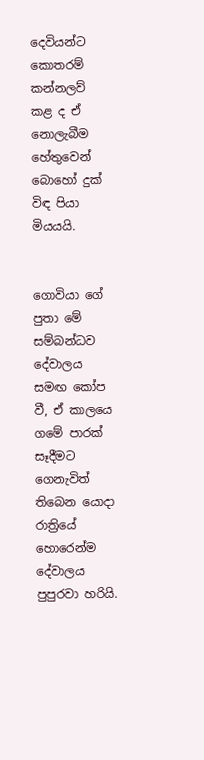දෙවියන්ට කොතරම් කන්නලව් කළ ද ඒ නොලැබීම හේතුවෙන් බොහෝ දුක් විඳ පියා මියයයි.


ගොවියා ගේ පුතා මේ සම්බන්ධව දේවාලය සමඟ කෝප වී, ඒ කාලයෙ  ගමේ පාරක් සෑදීමට ගෙනැවිත් තිබෙන යොදා රාත්‍රියේ හොරෙන්ම දේවාලය පුපුරවා හරියි.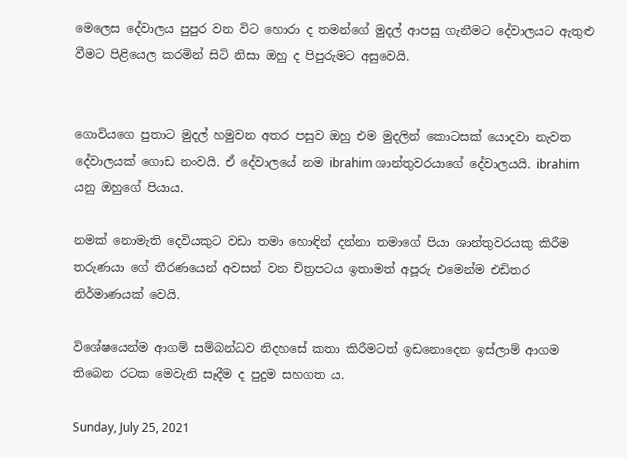මෙලෙස දේවාලය පුපුර වන විට හොරා ද තමන්ගේ මුදල් ආපසු ගැනීමට දේවාලයට ඇතුළු වීමට පිළියෙල කරමින් සිටි නිසා ඔහු ද පිපුරුමට අසුවෙයි.


ගොවියගෙ පුතාට මුදල් හමුවන අතර පසුව ඔහු එම මුදලින් කොටසක් යොදවා නැවත දේවාලයක් ගොඩ නංවයි. ඒ දේවාලයේ නම ibrahim ශාන්තුවරයාගේ දේවාලයයි. ibrahim යනු ඔහුගේ පියාය.

නමක් නොමැති දෙවියකුට වඩා තමා හොඳින් දන්නා තමාගේ පියා ශාන්තුවරයකු කිරීම තරුණයා ගේ තීරණයෙන් අවසන් වන චිත්‍රපටය ඉතාමත් අපූරු එමෙන්ම එඩිතර නිර්මාණයක් වෙයි.

විශේෂයෙන්ම ආගම් සම්බන්ධව නිදහසේ කතා කිරීමටත් ඉඩනොදෙන ඉස්ලාම් ආගම තිබෙන රටක මෙවැනි සෑදීම ද පුදුම සහගත ය.

Sunday, July 25, 2021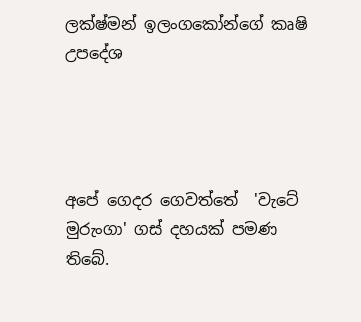ලක්ෂ්මන් ඉලංගකෝන්ගේ කෘෂි උපදේශ




අපේ ගෙදර ගෙවත්තේ  'වැටේ මුරුංගා' ගස් දහයක් පමණ තිබේ.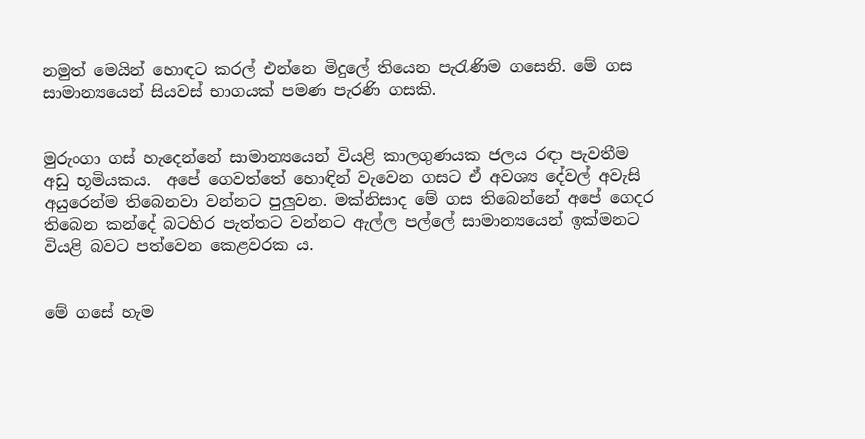නමුත් මෙයින් හොඳට කරල් එන්නෙ මිදුලේ තියෙන පැරැණිම ගසෙනි. මේ ගස සාමාන්‍යයෙන් සියවස් භාගයක් පමණ පැරණි ගසකි.


මුරුංගා ගස් හැදෙන්නේ සාමාන්‍යයෙන් වියළි කාලගුණයක ජලය රඳා පැවතීම අඩු භූමියකය.  අපේ ගෙවත්තේ හොඳින් වැවෙන ගසට ඒ අවශ්‍ය දේවල් අවැසි අයුරෙන්ම තිබෙනවා වන්නට පුලුවන. මක්නිසාද මේ ගස තිබෙන්නේ අපේ ගෙදර තිබෙන කන්දේ බටහිර පැත්තට වන්නට ඇල්ල පල්ලේ සාමාන්‍යයෙන් ඉක්මනට වියළි බවට පත්වෙන කෙළවරක ය.


මේ ගසේ හැම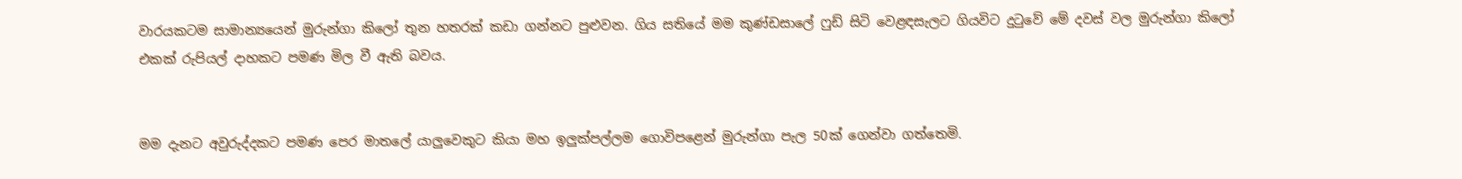වාරයකටම සාමාන්‍යයෙන් මුරුන්ගා කිලෝ තුන හතරක් කඩා ගන්නට පුළුවන. ගිය සතියේ මම කුණ්ඩසාලේ ෆුඩ් සිටි වෙළඳසැලට ගියවිට දුටුවේ මේ දවස් වල මුරුන්ගා කිලෝ එකක් රුපියල් දාහකට පමණ මිල වී ඇති බවය.


මම දැනට අවුරුද්දකට පමණ පෙර මාතලේ යාලුවෙකුට කියා මහ ඉලුක්පල්ලම ගොවිපළෙන් මුරුන්ගා පැල 50ක් ගෙන්වා ගත්තෙමි.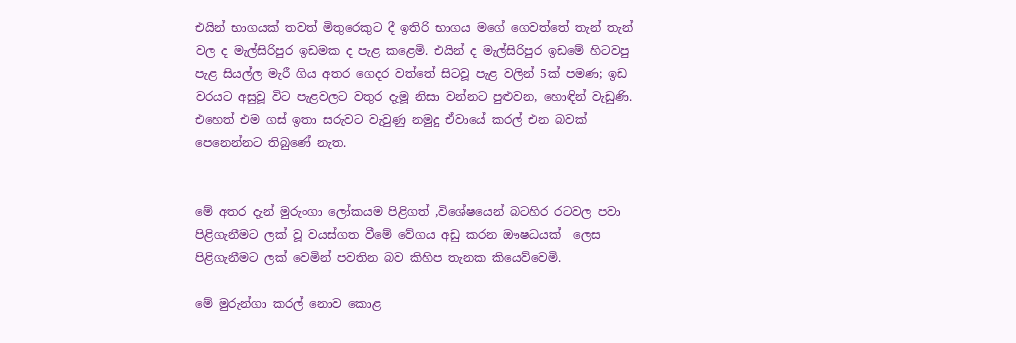එයින් භාගයක් තවත් මිතුරෙකුට දී ඉතිරි භාගය මගේ ගෙවත්තේ තැන් තැන් වල ද මැල්සිරිපුර ඉඩමක ද පැළ කළෙමි. එයින් ද මැල්සිරිපුර ඉඩමේ හිටවපු පැළ සියල්ල මැරී ගිය අතර ගෙදර වත්තේ සිටවූ පැළ වලින් 5ක් පමණ; ඉඩ වරයට අසුවූ විට පැළවලට වතුර දැමූ නිසා වන්නට පුළුවන, හොඳින් වැඩුණි.  එහෙත් එම ගස් ඉතා සරුවට වැවුණු නමුදු ඒවායේ කරල් එන බවක් පෙනෙන්නට තිබුණේ නැත.


මේ අතර දැන් මුරුංගා ලෝකයම පිළිගත් ,විශේෂයෙන් බටහිර රටවල පවා පිළිගැනීමට ලක් වූ වයස්ගත වීමේ වේගය අඩු කරන ඖෂධයක්  ලෙස පිළිගැනීමට ලක් වෙමින් පවතින බව කිහිප තැනක කියෙව්වෙමි.

මේ මුරුන්ගා කරල් නොව කොළ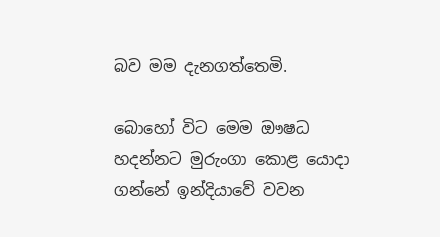බව මම දැනගත්තෙමි.

බොහෝ විට මෙම ඖෂධ හදන්නට මුරුංගා කොළ යොදා ගන්නේ ඉන්දියාවේ වවන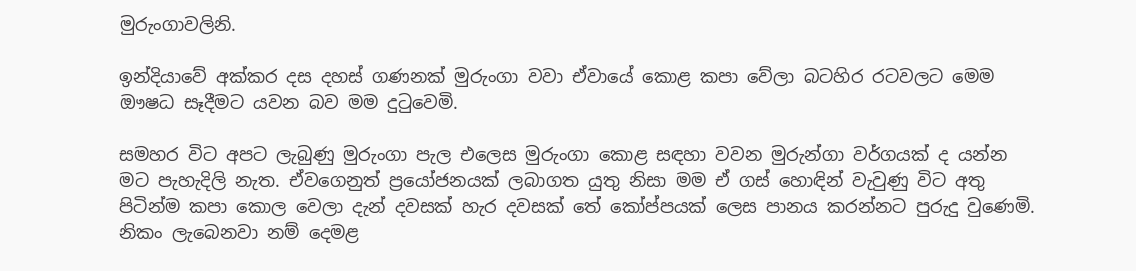මුරුංගාවලිනි.

ඉන්දියාවේ අක්කර දස දහස් ගණනක් මුරුංගා වවා ඒවායේ කොළ කපා වේලා බටහිර රටවලට මෙම ඖෂධ සෑදීමට යවන බව මම දුටුවෙමි.

සමහර විට අපට ලැබුණු මුරුංගා පැල එලෙස මුරුංගා කොළ සඳහා වවන මුරුන්ගා වර්ගයක් ද යන්න මට පැහැදිලි නැත. ඒවගෙනුත් ප්‍රයෝජනයක් ලබාගත යුතු නිසා මම ඒ ගස් හොඳින් වැවුණු විට අතු පිටින්ම කපා කොල වෙලා දැන් දවසක් හැර දවසක් තේ කෝප්පයක් ලෙස පානය කරන්නට පුරුදු වුණෙමි. නිකං ලැබෙනවා නම් දෙමළ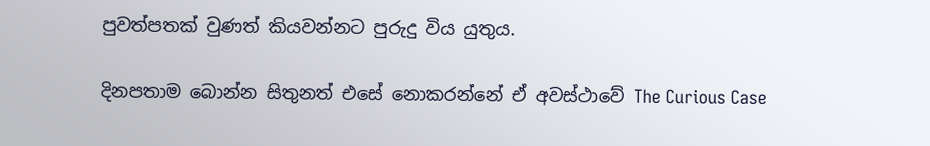පුවත්පතක් වුණත් කියවන්නට පුරුදු විය යුතුය.

දිනපතාම බොන්න සිතුනත් එසේ නොකරන්නේ ඒ අවස්ථාවේ The Curious Case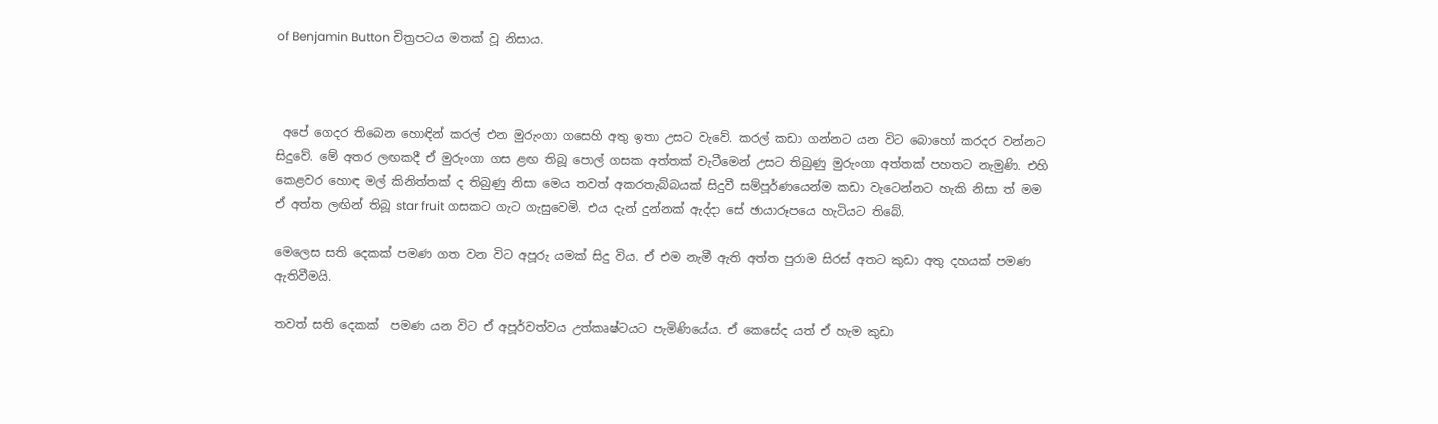of Benjamin Button චිත්‍රපටය මතක් වූ නිසාය.



 අපේ ගෙදර තිබෙන හොඳින් කරල් එන මුරුංගා ගසෙහි අතු ඉතා උසට වැවේ. කරල් කඩා ගන්නට යන විට බොහෝ කරදර වන්නට සිදුවේ. මේ අතර ලඟකදී ඒ මුරුංගා ගස ළඟ තිබූ පොල් ගසක අත්තක් වැටීමෙන් උසට තිබුණු මුරුංගා අත්තක් පහතට නැමුණි. එහි කෙළවර හොඳ මල් කිනිත්තක් ද තිබුණු නිසා මෙය තවත් අකරතැබ්බයක් සිදුවී සම්පූර්ණයෙන්ම කඩා වැටෙන්නට හැකි නිසා ත් මම ඒ අත්ත ලඟින් තිබූ star fruit ගසකට ගැට ගැසුවෙමි. එය දැන් දුන්නක් ඇද්දා සේ ඡායාරූපයෙ හැටියට තිබේ.

මෙලෙස සති දෙකක් පමණ ගත වන විට අපූරු යමක් සිදු විය. ඒ එම නැමී ඇති අත්ත පුරාම සිරස් අතට කුඩා අතු දහයක් පමණ ඇතිවීමයි.

තවත් සති දෙකක්  පමණ යන විට ඒ අපූර්වත්වය උත්කෘෂ්ටයට පැමිණියේය. ඒ කෙසේද යත් ඒ හැම කුඩා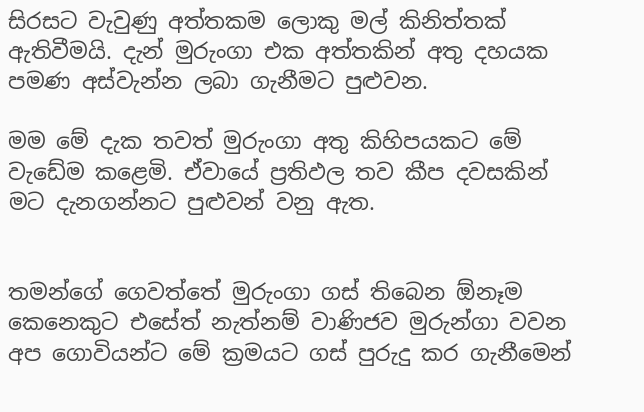සිරසට වැවුණු අත්තකම ලොකු මල් කිනිත්තක් ඇතිවීමයි. දැන් මුරුංගා එක අත්තකින් අතු දහයක පමණ අස්වැන්න ලබා ගැනීමට පුළුවන.

මම මේ දැක තවත් මුරුංගා අතු කිහිපයකට මේ වැඩේම කළෙමි. ඒවායේ ප්‍රතිඵල තව කීප දවසකින් මට දැනගන්නට පුළුවන් වනු ඇත.


තමන්ගේ ගෙවත්තේ මුරුංගා ගස් තිබෙන ඕනෑම කෙනෙකුට එසේත් නැත්නම් වාණිජව මුරුන්ගා වවන අප ගොවියන්ට මේ ක්‍රමයට ගස් පුරුදු කර ගැනීමෙන්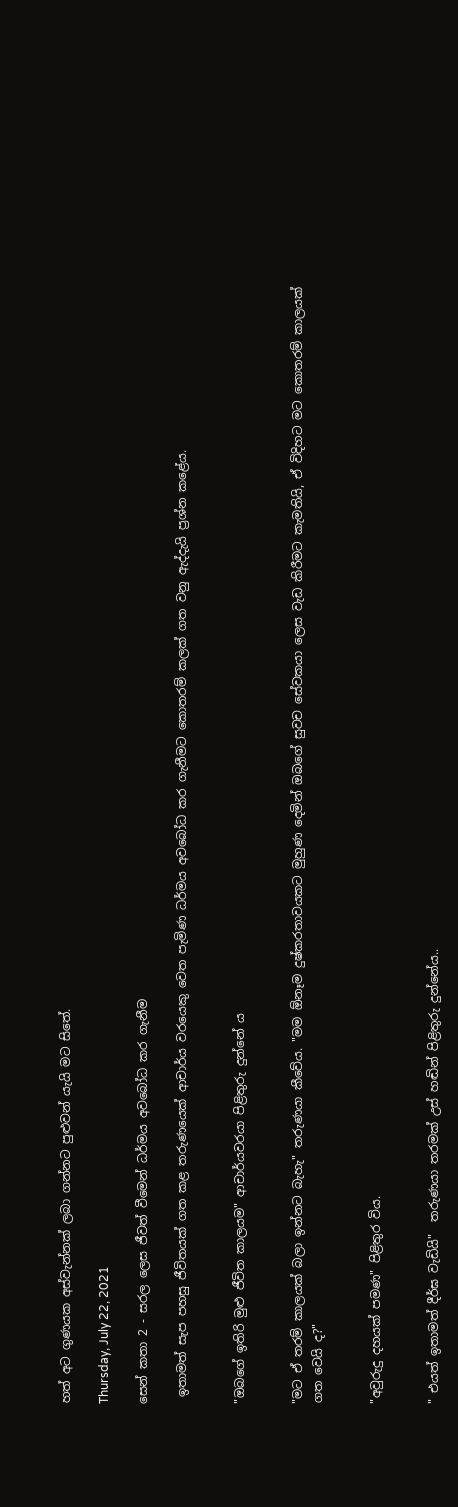හත් අට ගුණයක අස්වැන්නක් ලබා ගන්නට පුළුවන් යැයි මට සිතේ.

Thursday, July 22, 2021

සෙන් කතා 2 - සරල ලෙස ජීවත් වීමෙන් ධර්මය අවබෝධ කර ගැනීම

 ඉතාමත් සැප පහසු ජීවිතයක් ගත කළ තරුණයෙක් ආචාර්ය වරයෙකු වෙත පැමිණ ධර්මය අවබෝධ කර ගැනීමට කොතරම් කලක් ගත වනු ඇද්දැයි ප්‍රශ්න කළේය.


"ඔබගේ ඉතිරි මුළු ජීවිත කාලයම" ආචාර්යවරයා පිළිතුරු දුන්නේ ය


"මට ඒ තරම් කාලයක් බලා ඉන්නට බැහැ" තරුණයා කීවේය. "මම ඕනෑම දුෂ්කරතාවයකට මුහුණ දෙමින් ඔබගේ සුවච සේවකයා ලෙස වැඩ කිරීමට කැමතියි, ඒ විදිහට මට කොතරම් කාලයක් ගත වෙයි ද?"


"අවුරුදු දහයක් පමණ" පිළිතුර විය.


" එයත් ඉතාමත් දීර්ඝ වැඩියි"  තරුණයා තරමක් උස් හඬින් පිළිතුරු දුන්නේය..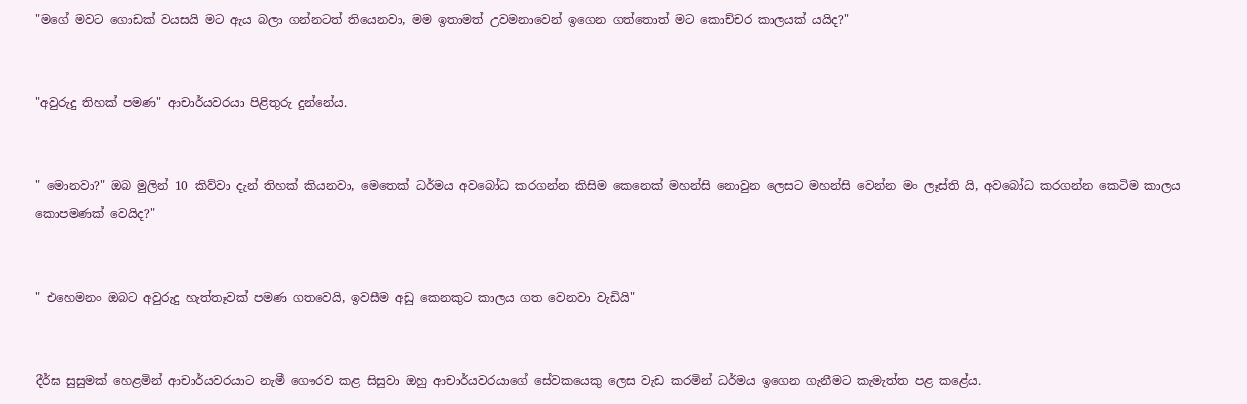"මගේ මවට ගොඩක් වයසයි මට ඇය බලා ගන්නටත් තියෙනවා, මම ඉතාමත් උවමනාවෙන් ඉගෙන ගත්තොත් මට කොච්චර කාලයක් යයිද?"


"අවුරුදු තිහක් පමණ" ආචාර්යවරයා පිළිතුරු දුන්නේය.


" මොනවා?" ඔබ මුලින් 10 කිව්වා දැන් තිහක් කියනවා, මෙතෙක් ධර්මය අවබෝධ කරගන්න කිසිම කෙනෙක් මහන්සි නොවුන ලෙසට මහන්සි වෙන්න මං ලෑස්ති යි, අවබෝධ කරගන්න කෙටිම කාලය කොපමණක් වෙයිද?"


" එහෙමනං ඔබට අවුරුදු හැත්තෑවක් පමණ ගතවෙයි, ඉවසීම අඩු කෙනකුට කාලය ගත වෙනවා වැඩියි"


දීර්ඝ සුසුමක් හෙළමින් ආචාර්යවරයාට නැමී ගෞරව කළ සිසුවා ඔහු ආචාර්යවරයාගේ සේවකයෙකු ලෙස වැඩ කරමින් ධර්මය ඉගෙන ගැනීමට කැමැත්ත පළ කළේය.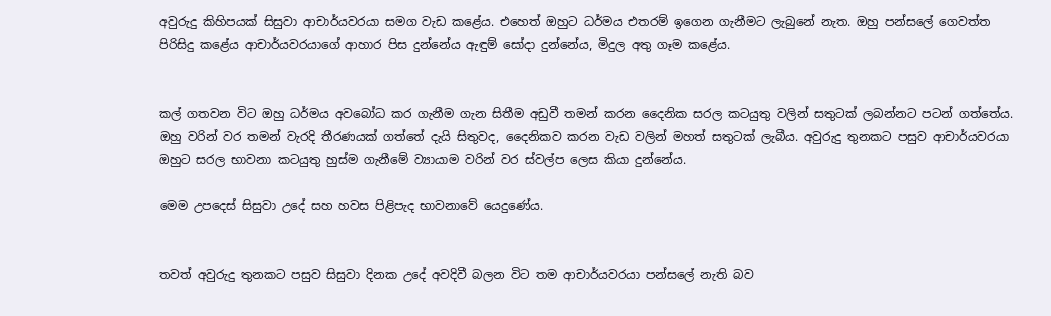අවුරුදු කිහිපයක් සිසුවා ආචාර්යවරයා සමග වැඩ කළේය. එහෙත් ඔහුට ධර්මය එතරම් ඉගෙන ගැනීමට ලැබුනේ නැත. ඔහු පන්සලේ ගෙවත්ත පිරිසිදු කළේය ආචාර්යවරයාගේ ආහාර පිස දුන්නේය ඇඳුම් සෝදා දුන්නේය, මිදුල අතු ගෑම කළේය.


කල් ගතවන විට ඔහු ධර්මය අවබෝධ කර ගැනීම ගැන සිතීම අඩුවී තමන් කරන දෛනික සරල කටයුතු වලින් සතුටක් ලබන්නට පටන් ගත්තේය. ඔහු වරින් වර තමන් වැරදි තීරණයක් ගත්තේ දැයි සිතුවද, දෛනිකව කරන වැඩ වලින් මහත් සතුටක් ලැබීය. අවුරුදු තුනකට පසුව ආචාර්යවරයා ඔහුට සරල භාවනා කටයුතු හුස්ම ගැනීමේ ව්‍යායාම වරින් වර ස්වල්ප ලෙස කියා දුන්නේය.

මෙම උපදෙස් සිසුවා උදේ සහ හවස පිළිපැද භාවනාවේ යෙදුණේය.


තවත් අවුරුදු තුනකට පසුව සිසුවා දිනක උදේ අවදිවී බලන විට තම ආචාර්යවරයා පන්සලේ නැති බව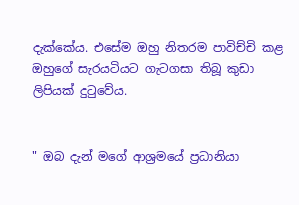දැක්කේය. එසේම ඔහු නිතරම පාවිච්චි කළ ඔහුගේ සැරයටියට ගැටගසා තිබූ කුඩා ලිපියක් දුටුවේය.


" ඔබ දැන් මගේ ආශ්‍රමයේ ප්‍රධානියා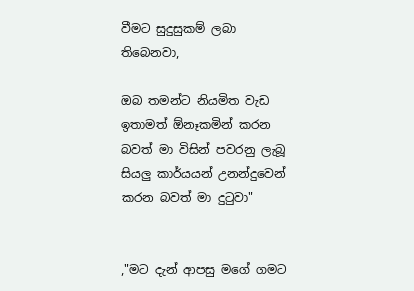වීමට සුදුසුකම් ලබා තිබෙනවා,

ඔබ තමන්ට නියමිත වැඩ ඉතාමත් ඕනෑකමින් කරන බවත් මා විසින් පවරනු ලැබූ සියලු කාර්යයන් උනන්දුවෙන් කරන බවත් මා දුටුවා"


,"මට දැන් ආපසු මගේ ගමට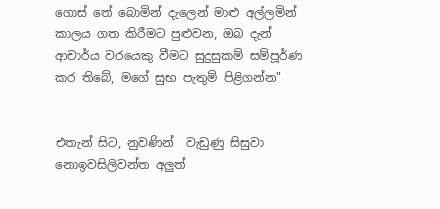ගොස් තේ බොමින් දැලෙන් මාළු අල්ලමින් කාලය ගත කිරීමට පුළුවන, ඔබ දැන් ආචාර්ය වරයෙකු වීමට සුදුසුකම් සම්පූර්ණ කර තිබේ, මගේ සුභ පැතුම් පිළිගන්න"


එතැන් සිට, නුවණින්  වැඩුණු සිසුවා නොඉවසිලිවන්ත අලුත්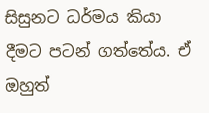සිසුනට ධර්මය කියා දීමට පටන් ගත්තේය. ඒ ඔහුත්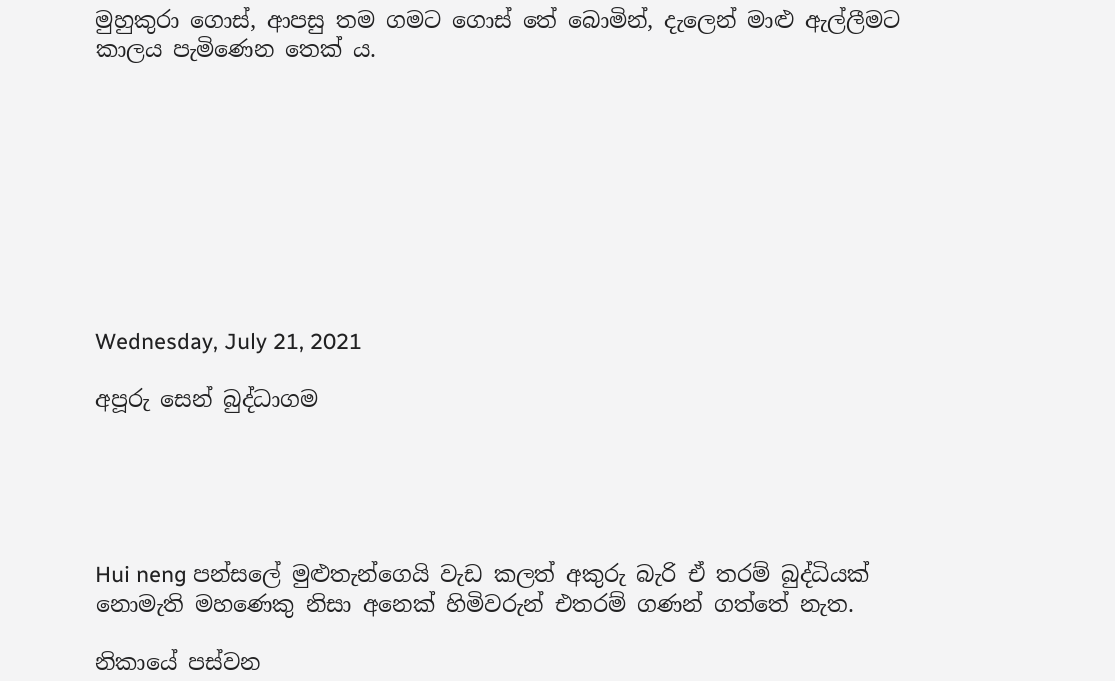මුහුකුරා ගොස්, ආපසු තම ගමට ගොස් තේ බොමින්, දැලෙන් මාළු ඇල්ලීමට කාලය පැමිණෙන තෙක් ය.









Wednesday, July 21, 2021

අපූරු සෙන් බුද්ධාගම





Hui neng පන්සලේ මුළුතැන්ගෙයි වැඩ කලත් අකුරු බැරි ඒ තරම් බුද්ධියක් නොමැති මහණෙකු නිසා අනෙක් හිමිවරුන් එතරම් ගණන් ගත්තේ නැත.

නිකායේ පස්වන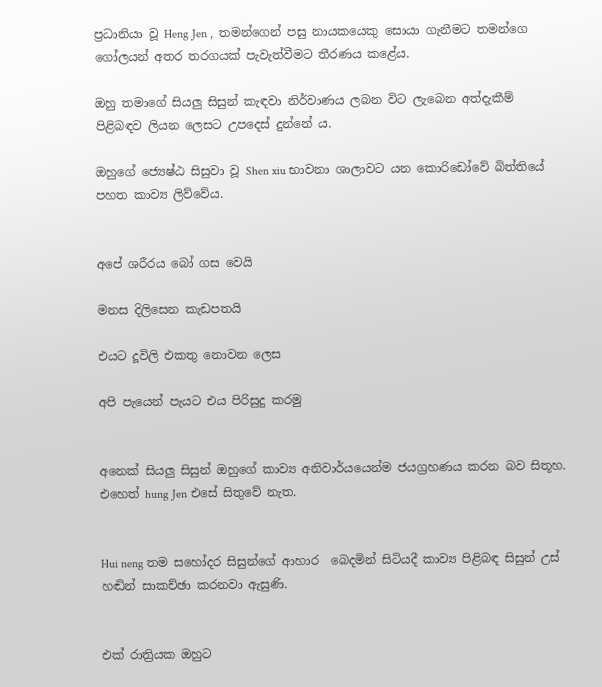ප්‍රධානියා වූ Heng Jen ,  තමන්ගෙන් පසු නායකයෙකු සොයා ගැනීමට තමන්ගෙ ගෝලයන් අතර තරගයක් පැවැත්වීමට තීරණය කළේය.

ඔහු තමාගේ සියලු සිසුන් කැඳවා නිර්වාණය ලබන විට ලැබෙන අත්දැකීම් පිළිබඳව ලියන ලෙසට උපදෙස් දුන්නේ ය.

ඔහුගේ ජ්‍යෙෂ්ඨ සිසුවා වූ Shen xiu භාවනා ශාලාවට යන කොරිඩෝවේ බිත්තියේ පහත කාව්‍ය ලිව්වේය.


අපේ ශරීරය බෝ ගස වෙයි

මනස දිලිසෙන කැඩපතයි

එයට දූවිලි එකතු නොවන ලෙස

අපි පැයෙන් පැයට එය පිරිසුදු කරමු


අනෙක් සියලු සිසුන් ඔහුගේ කාව්‍ය අනිවාර්යයෙන්ම ජයග්‍රහණය කරන බව සිතූහ. එහෙත් hung Jen එසේ සිතුවේ නැත.


Hui neng තම සහෝදර සිසුන්ගේ ආහාර  බෙදමින් සිටියදී කාව්‍ය පිළිබඳ සිසුන් උස් හඬින් සාකච්ඡා කරනවා ඇසුණි.


එක් රාත්‍රියක ඔහුට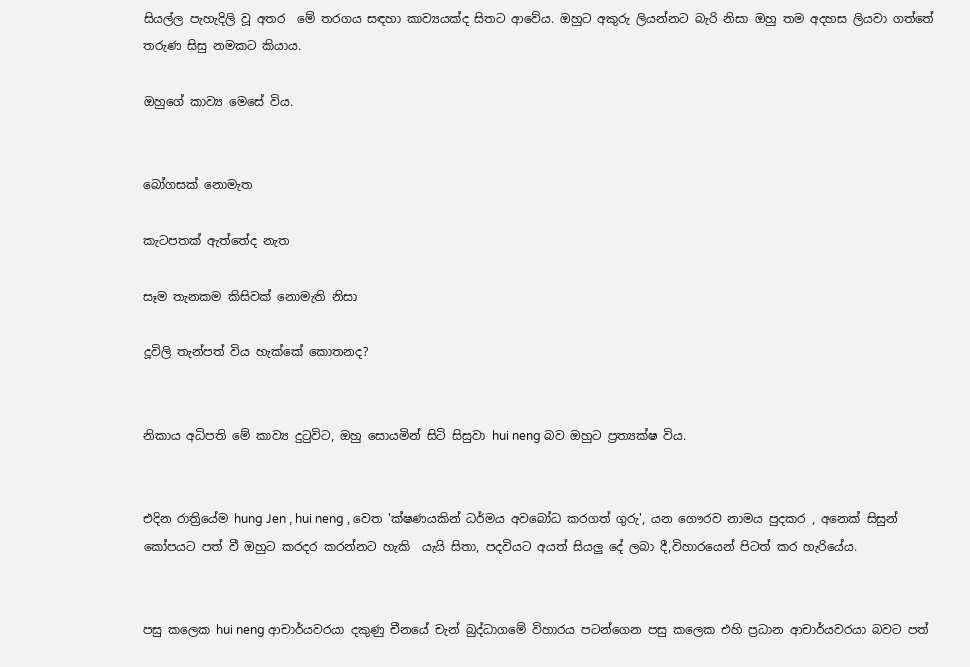සියල්ල පැහැදිලි වූ අතර  මේ තරගය සඳහා කාව්‍යයක්ද සිතට ආවේය. ඔහුට අකුරු ලියන්නට බැරි නිසා ඔහු තම අදහස ලියවා ගත්තේ තරුණ සිසු නමකට කියාය.

ඔහුගේ කාව්‍ය මෙසේ විය.


බෝගසක් නොමැත

කැටපතක් ඇත්තේද නැත

සෑම තැනකම කිසිවක් නොමැති නිසා

දූවිලි තැන්පත් විය හැක්කේ කොතනද?


නිකාය අධිපති මේ කාව්‍ය දුටුවිට, ඔහු සොයමින් සිටි සිසුවා hui neng බව ඔහුට ප්‍රත්‍යක්ෂ විය.


එදින රාත්‍රියේම hung Jen , hui neng , වෙත 'ක්ෂණයකින් ධර්මය අවබෝධ කරගත් ගුරු', යන ගෞරව නාමය පුදකර , අනෙක් සිසුන් කෝපයට පත් වී ඔහුට කරදර කරන්නට හැකි  යැයි සිතා, පදවියට අයත් සියලු දේ ලබා දී,විහාරයෙන් පිටත් කර හැරියේය.


පසු කලෙක hui neng ආචාර්යවරයා දකුණු චීනයේ චැන් බුද්ධාගමේ විහාරය පටන්ගෙන පසු කලෙක එහි ප්‍රධාන ආචාර්යවරයා බවට පත්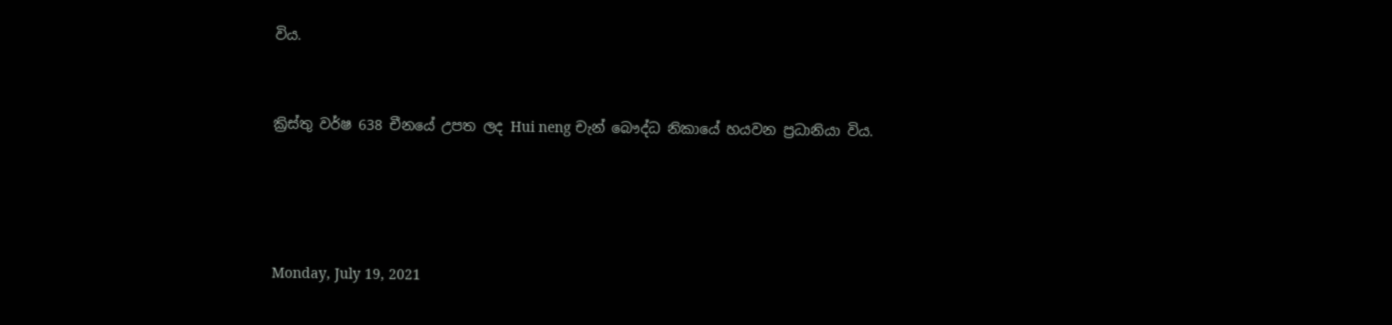විය.


ක්‍රිස්තු වර්ෂ 638 චීනයේ උපත ලද Hui neng චැන් බෞද්ධ නිකායේ හයවන ප්‍රධානියා විය.




Monday, July 19, 2021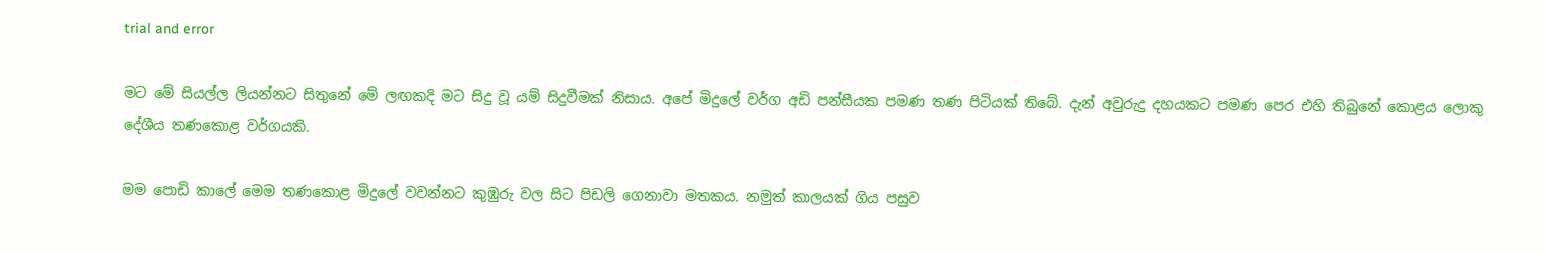trial and error

මට මේ සියල්ල ලියන්නට සිතුනේ මේ ලඟකදි මට සිදු වූ යම් සිදුවීමක් නිසාය. අපේ මිදුලේ වර්ග අඩි පන්සීයක පමණ තණ පිටියක් තිබේ. දැන් අවුරුදු දහයකට පමණ පෙර එහි තිබුනේ කොළය ලොකු දේශීය තණකොළ වර්ගයකි.

මම පොඩි කාලේ මෙම තණකොළ මිදුලේ වවන්නට කුඹුරු වල සිට පිඩලි ගෙනාවා මතකය. නමුත් කාලයක් ගිය පසුව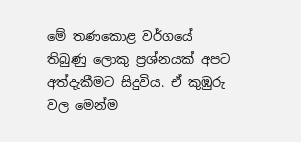මේ තණකොළ වර්ගයේ තිබුණු ලොකු ප්‍රශ්නයක් අපට අත්දැකීමට සිදුවිය. ඒ කුඹුරු වල මෙන්ම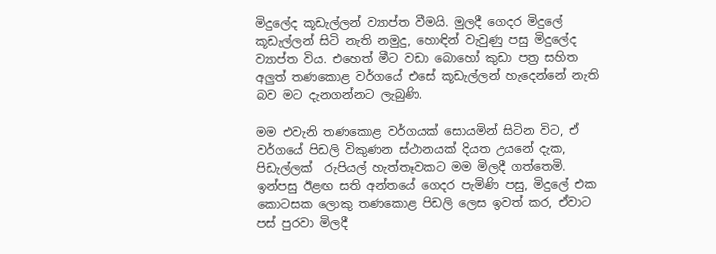මිදුලේද කූඩැල්ලන් ව්‍යාප්ත වීමයි. මුලදී ගෙදර මිදුලේ කූඩැල්ලන් සිටි නැති නමුදු, හොඳින් වැවුණු පසු මිදුලේද ව්‍යාප්ත විය. එහෙත් මීට වඩා බොහෝ කුඩා පත්‍ර සහිත අලුත් තණකොළ වර්ගයේ එසේ කූඩැල්ලන් හැදෙන්නේ නැති බව මට දැනගන්නට ලැබුණි.

මම එවැනි තණකොළ වර්ගයක් සොයමින් සිටින විට, ඒ වර්ගයේ පිඩලි විකුණන ස්ථානයක් දියත උයනේ දැක, පිඩැල්ලක්  රුපියල් හැත්තෑවකට මම මිලදී ගත්තෙමි. ඉන්පසු ඊළඟ සති අන්තයේ ගෙදර පැමිණි පසු, මිදුලේ එක කොටසක ලොකු තණකොළ පිඩලි ලෙස ඉවත් කර, ඒවාට පස් පුරවා මිලදී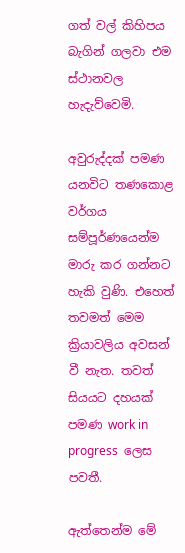ගත් වල් කිහිපය බැගින් ගලවා එම ස්ථානවල හැදැව්වෙමි.

අවුරුද්දක් පමණ යනවිට තණකොළ වර්ගය සම්පූර්ණයෙන්ම මාරු කර ගන්නට හැකි වුණි. එහෙත් තවමත් මෙම ක්‍රියාවලිය අවසන් වී නැත. තවත් සියයට දහයක් පමණ work in progress  ලෙස පවතී.

ඇත්තෙන්ම මේ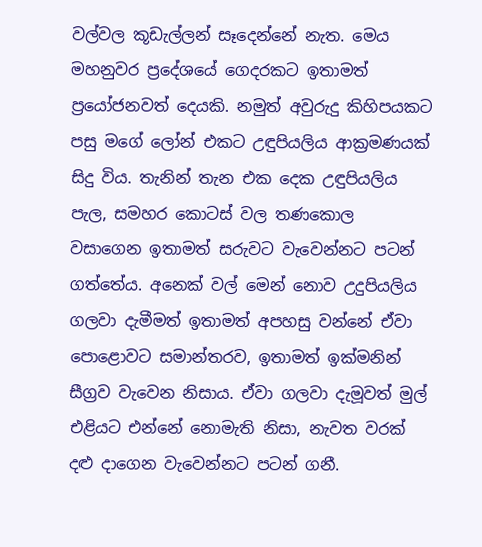වල්වල කූඩැල්ලන් සෑදෙන්නේ නැත. මෙය මහනුවර ප්‍රදේශයේ ගෙදරකට ඉතාමත් ප්‍රයෝජනවත් දෙයකි. නමුත් අවුරුදු කිහිපයකට පසු මගේ ලෝන් එකට උඳුපියලිය ආක්‍රමණයක් සිදු විය. තැනින් තැන එක දෙක උඳුපියලිය පැල, සමහර කොටස් වල තණකොල වසාගෙන ඉතාමත් සරුවට වැවෙන්නට පටන් ගත්තේය. අනෙක් වල් මෙන් නොව උදුපියලිය ගලවා දැමීමත් ඉතාමත් අපහසු වන්නේ ඒවා පොළොවට සමාන්තරව, ඉතාමත් ඉක්මනින් සීග්‍රව වැවෙන නිසාය. ඒවා ගලවා දැමූවත් මුල් එළියට එන්නේ නොමැති නිසා, නැවත වරක් දළු දාගෙන වැවෙන්නට පටන් ගනී.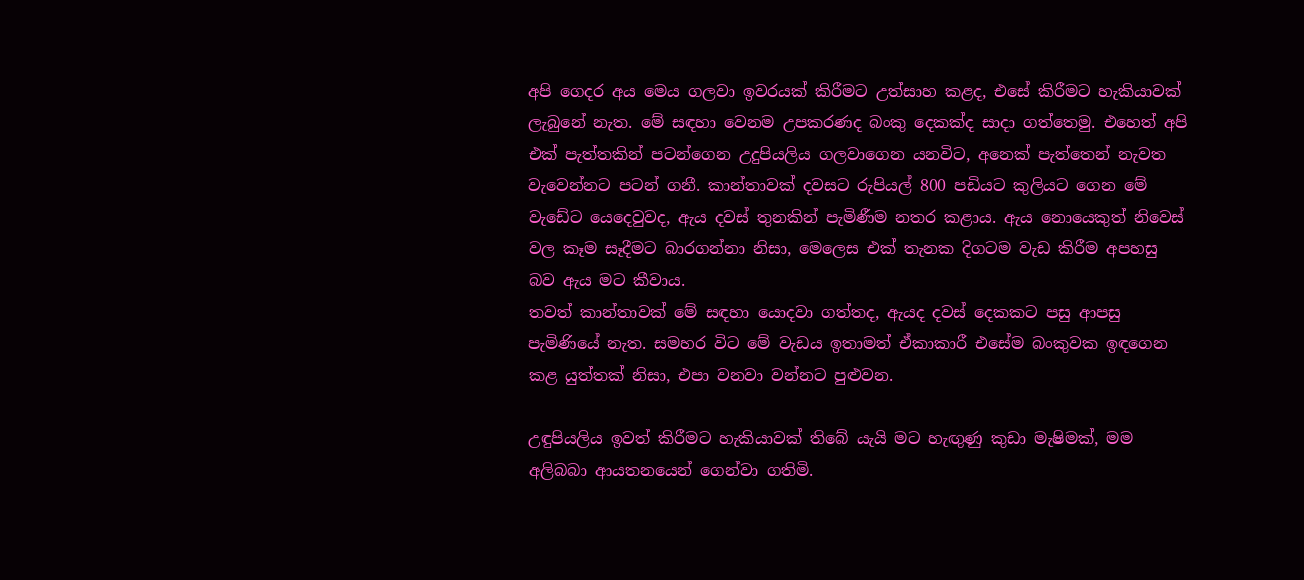අපි ගෙදර අය මෙය ගලවා ඉවරයක් කිරීමට උත්සාහ කළද, එසේ කිරීමට හැකියාවක් ලැබුනේ නැත. මේ සඳහා වෙනම උපකරණද බංකු දෙකක්ද සාදා ගත්තෙමු. එහෙත් අපි එක් පැත්තකින් පටන්ගෙන උදුපියලිය ගලවාගෙන යනවිට, අනෙක් පැත්තෙන් නැවත වැවෙන්නට පටන් ගනී. කාන්තාවක් දවසට රුපියල් 800 පඩියට කුලියට ගෙන මේ වැඩේට යෙදෙවුවද, ඇය දවස් තුනකින් පැමිණීම නතර කළාය. ඇය නොයෙකුත් නිවෙස් වල කෑම සෑදීමට බාරගන්නා නිසා, මෙලෙස එක් තැනක දිගටම වැඩ කිරීම අපහසු බව ඇය මට කීවාය.
තවත් කාන්තාවක් මේ සඳහා යොදවා ගත්තද, ඇයද දවස් දෙකකට පසු ආපසු පැමිණියේ නැත. සමහර විට මේ වැඩය ඉතාමත් ඒකාකාරී එසේම බංකුවක ඉඳගෙන කළ යුත්තක් නිසා, එපා වනවා වන්නට පුළුවන.

උඳුපියලිය ඉවත් කිරීමට හැකියාවක් තිබේ යැයි මට හැඟුණු කුඩා මැෂිමක්, මම අලිබබා ආයතනයෙන් ගෙන්වා ගතිමි.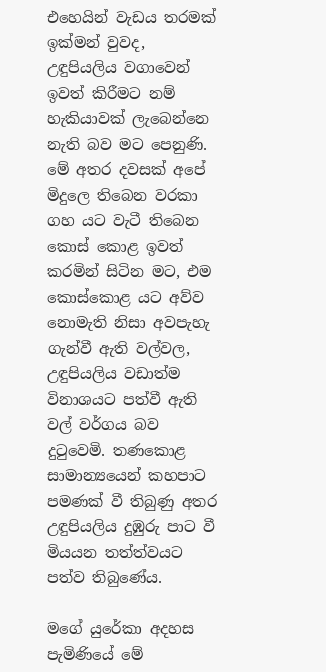එහෙයින් වැඩය තරමක් ඉක්මන් වුවද, උඳුපියලිය වගාවෙන් ඉවත් කිරීමට නම් හැකියාවක් ලැබෙන්නෙ නැති බව මට පෙනුණි. මේ අතර දවසක් අපේ මිදුලෙ තිබෙන වරකා ගහ යට වැටී තිබෙන කොස් කොළ ඉවත් කරමින් සිටින මට, එම කොස්කොළ යට අව්ව නොමැති නිසා අවපැහැ ගැන්වී ඇති වල්වල, උඳුපියලිය වඩාත්ම විනාශයට පත්වී ඇති වල් වර්ගය බව දුටුවෙමි. තණකොළ සාමාන්‍යයෙන් කහපාට පමණක් වී තිබුණු අතර උඳුපියලිය දුඹුරු පාට වී මියයන තත්ත්වයට පත්ව තිබුණේය.

මගේ යුරේකා අදහස පැමිණියේ මේ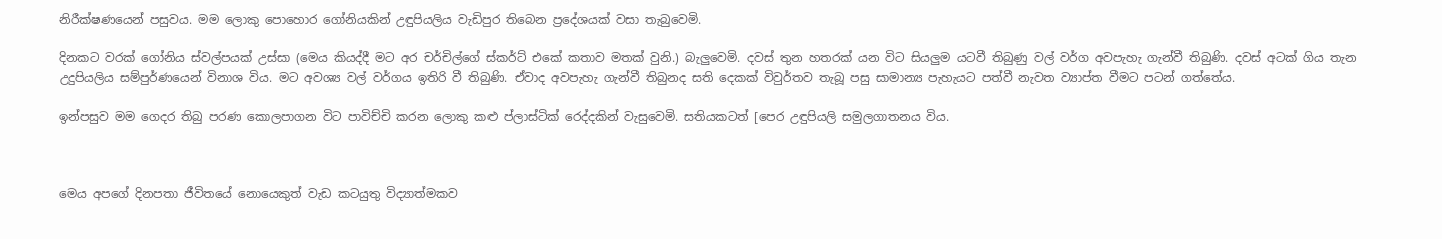නිරීක්ෂණයෙන් පසුවය. මම ලොකු පොහොර ගෝනියකින් උඳුපියලිය වැඩිපුර තිබෙන ප්‍රදේශයක් වසා තැබුවෙමි.

දිනකට වරක් ගෝනිය ස්වල්පයක් උස්සා (මෙය කියද්දී මට අර චර්චිල්ගේ ස්කර්ට් එකේ කතාව මතක් වුනි.) බැලුවෙමි. දවස් තුන හතරක් යන විට සියලුම යටවී තිබුණු වල් වර්ග අවපැහැ ගැන්වී තිබුණි. දවස් අටක් ගිය තැන උදුපියලිය සම්පුර්ණයෙන් විනාශ විය. මට අවශ්‍ය වල් වර්ගය ඉතිරි වී තිබුණි. ඒවාද අවපැහැ ගැන්වී තිබුනද සති දෙකක් විවුර්තව තැබූ පසු සාමාන්‍ය පැහැයට පත්වී නැවත ව්‍යාප්ත වීමට පටන් ගත්තේය.

ඉන්පසුව මම ගෙදර තිබු පරණ කොලපාගන විට පාවිච්චි කරන ලොකු කළු ප්ලාස්ටික් රෙද්දකින් වැසුවෙමි. සතියකටත් [පෙර උඳුපියලි සමුලගාතනය විය.



මෙය අපගේ දිනපතා ජීවිතයේ නොයෙකුත් වැඩ කටයුතු විද්‍යාත්මකව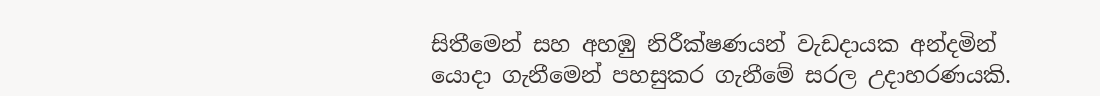සිතීමෙන් සහ අහඹු නිරීක්ෂණයන් වැඩදායක අන්දමින් යොදා ගැනීමෙන් පහසුකර ගැනීමේ සරල උදාහරණයකි.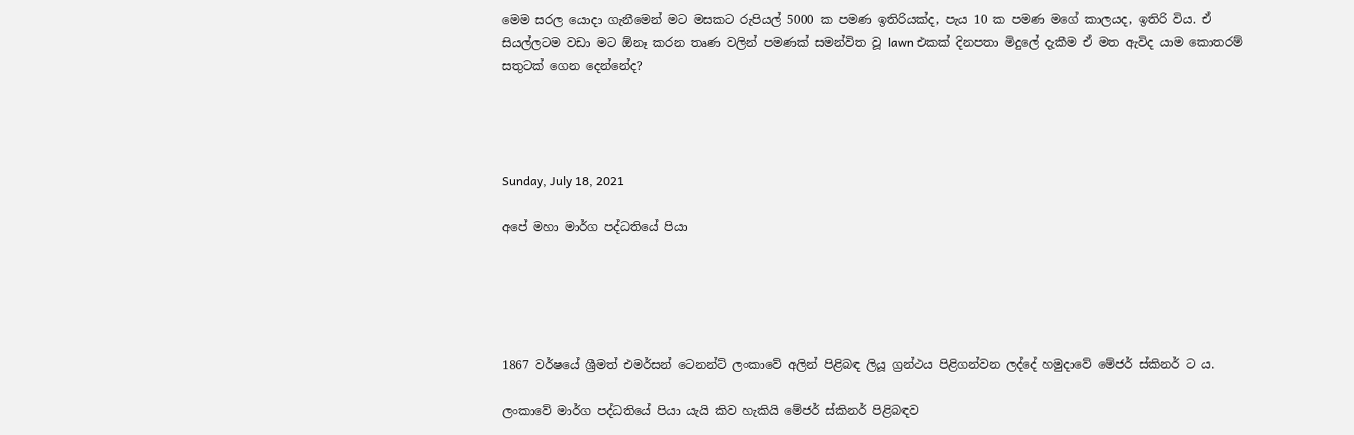මෙම සරල යොදා ගැනීමෙන් මට මසකට රුපියල් 5000 ක පමණ ඉතිරියක්ද, පැය 10 ක පමණ මගේ කාලයද, ඉතිරි විය. ඒ සියල්ලටම වඩා මට ඕනෑ කරන තෘණ වලින් පමණක් සමන්විත වූ lawn එකක් දිනපතා මිදුලේ දැකීම ඒ මත ඇවිද යාම කොතරම් සතුටක් ගෙන දෙන්නේද?




Sunday, July 18, 2021

අපේ මහා මාර්ග පද්ධතියේ පියා





1867 වර්ෂයේ ශ්‍රීමත් එමර්සන් ටෙනන්ට් ලංකාවේ අලින් පිළිබඳ ලියූ ග්‍රන්ථය පිළිගන්වන ලද්දේ හමුදාවේ මේජර් ස්කිනර් ට ය.

ලංකාවේ මාර්ග පද්ධතියේ පියා යැයි කිව හැකියි මේජර් ස්කිනර් පිළිබඳව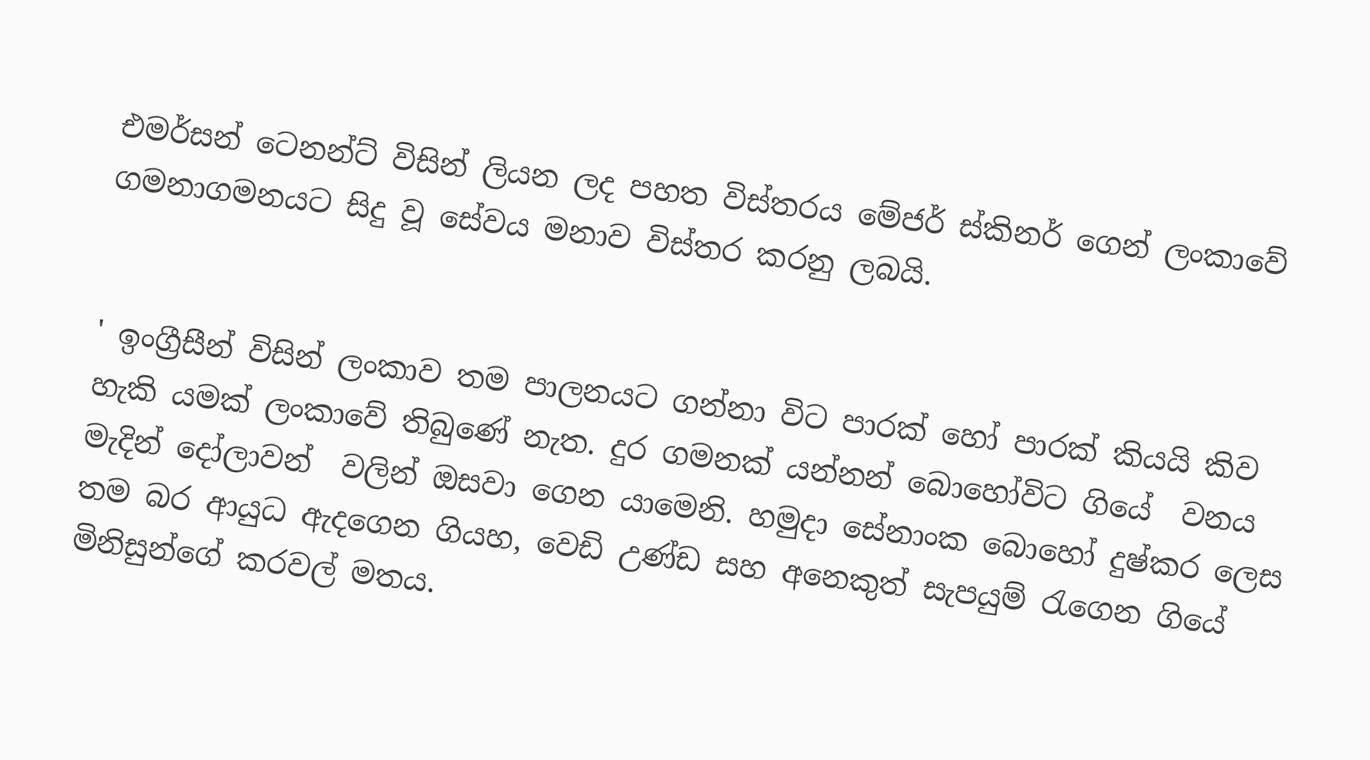එමර්සන් ටෙනන්ට් විසින් ලියන ලද පහත විස්තරය මේජර් ස්කිනර් ගෙන් ලංකාවේ ගමනාගමනයට සිදු වූ සේවය මනාව විස්තර කරනු ලබයි.


' ඉංග්‍රීසීන් විසින් ලංකාව තම පාලනයට ගන්නා විට පාරක් හෝ පාරක් කියයි කිව හැකි යමක් ලංකාවේ තිබුණේ නැත. දුර ගමනක් යන්නන් බොහෝවිට ගියේ  වනය මැදින් දෝලාවන්  වලින් ඔසවා ගෙන යාමෙනි. හමුදා සේනාංක බොහෝ දුෂ්කර ලෙස තම බර ආයුධ ඇදගෙන ගියහ, වෙඩි උණ්ඩ සහ අනෙකුත් සැපයුම් රැගෙන ගියේ මිනිසුන්ගේ කරවල් මතය.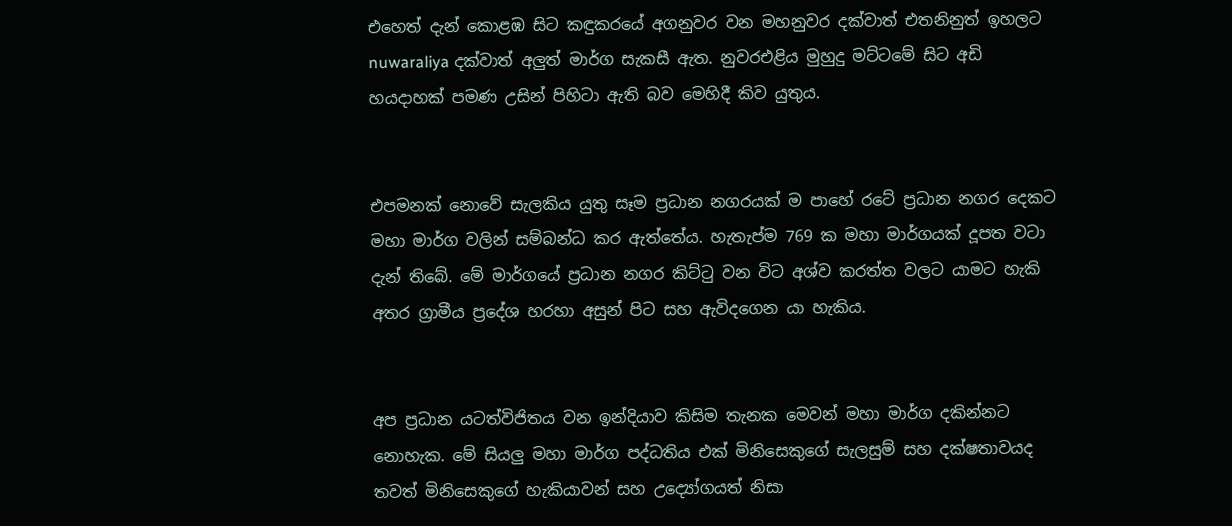එහෙත් දැන් කොළඹ සිට කඳුකරයේ අගනුවර වන මහනුවර දක්වාත් එතනිනුත් ඉහලට nuwaraliya දක්වාත් අලුත් මාර්ග සැකසී ඇත. නුවරඑළිය මුහුදු මට්ටමේ සිට අඩි හයදාහක් පමණ උසින් පිහිටා ඇති බව මෙහිදී කිව යුතුය.


එපමනක් නොවේ සැලකිය යුතු සෑම ප්‍රධාන නගරයක් ම පාහේ රටේ ප්‍රධාන නගර දෙකට මහා මාර්ග වලින් සම්බන්ධ කර ඇත්තේය. හැතැප්ම 769 ක මහා මාර්ගයක් දූපත වටා දැන් තිබේ. මේ මාර්ගයේ ප්‍රධාන නගර කිට්ටු වන විට අශ්ව කරත්ත වලට යාමට හැකි අතර ග්‍රාමීය ප්‍රදේශ හරහා අසුන් පිට සහ ඇවිදගෙන යා හැකිය.


අප ප්‍රධාන යටත්විජිතය වන ඉන්දියාව කිසිම තැනක මෙවන් මහා මාර්ග දකින්නට නොහැක. මේ සියලු මහා මාර්ග පද්ධතිය එක් මිනිසෙකුගේ සැලසුම් සහ දක්ෂතාවයද තවත් මිනිසෙකුගේ හැකියාවන් සහ උද්‍යෝගයත් නිසා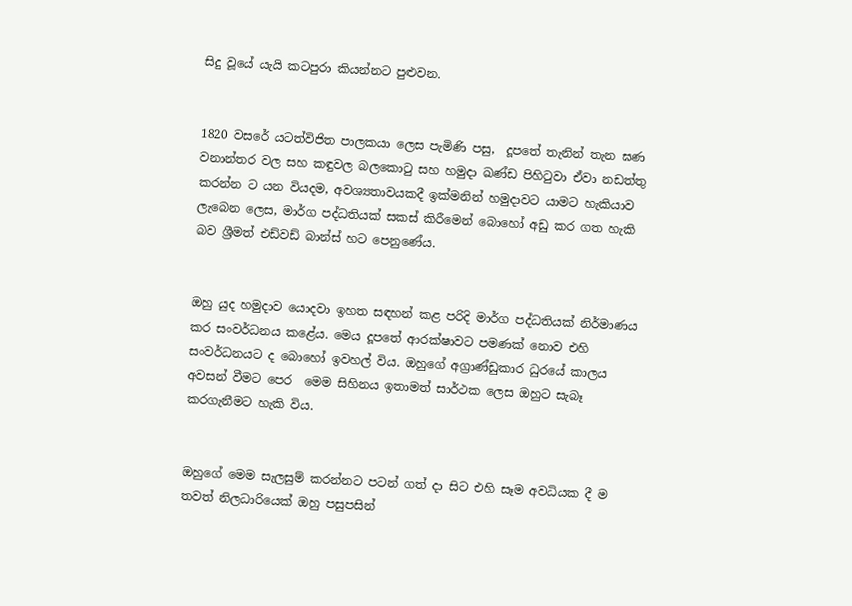සිදු වූයේ යැයි කටපුරා කියන්නට පුළුවන.


1820 වසරේ යටත්විජිත පාලකයා ලෙස පැමිණි පසු,  දූපතේ තැනින් තැන ඝණ වනාන්තර වල සහ කඳුවල බලකොටු සහ හමුදා ඛණ්ඩ පිහිටුවා ඒවා නඩත්තු කරන්න ට යන වියදම, අවශ්‍යතාවයකදී ඉක්මනින් හමුදාවට යාමට හැකියාව ලැබෙන ලෙස, මාර්ග පද්ධතියක් සකස් කිරීමෙන් බොහෝ අඩු කර ගත හැකි බව ශ්‍රීමත් එඩ්වඩ් බාන්ස් හට පෙනුණේය.


ඔහු යුද හමුදාව යොදවා ඉහත සඳහන් කළ පරිදි මාර්ග පද්ධතියක් නිර්මාණය කර සංවර්ධනය කළේය. මෙය දූපතේ ආරක්ෂාවට පමණක් නොව එහි සංවර්ධනයට ද බොහෝ ඉවහල් විය. ඔහුගේ අග්‍රාණ්ඩුකාර ධුරයේ කාලය අවසන් වීමට පෙර  මෙම සිහිනය ඉතාමත් සාර්ථක ලෙස ඔහුට සැබෑ කරගැනීමට හැකි විය.


ඔහුගේ මෙම සැලසුම් කරන්නට පටන් ගත් දා සිට එහි සෑම අවධියක දී ම තවත් නිලධාරියෙක් ඔහු පසුපසින්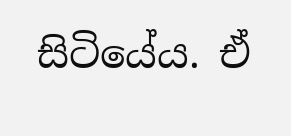සිටියේය. ඒ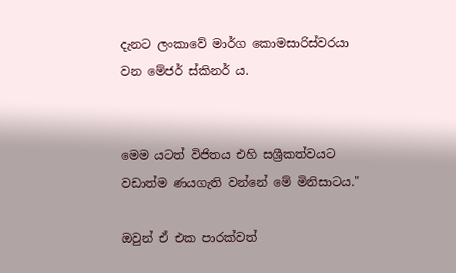දැනට ලංකාවේ මාර්ග කොමසාරිස්වරයා වන මේජර් ස්කිනර් ය.


මෙම යටත් විජිතය එහි සශ්‍රීකත්වයට වඩාත්ම ණයගැති වන්නේ මේ මිනිසාටය."

ඔවුන් ඒ එක පාරක්වත්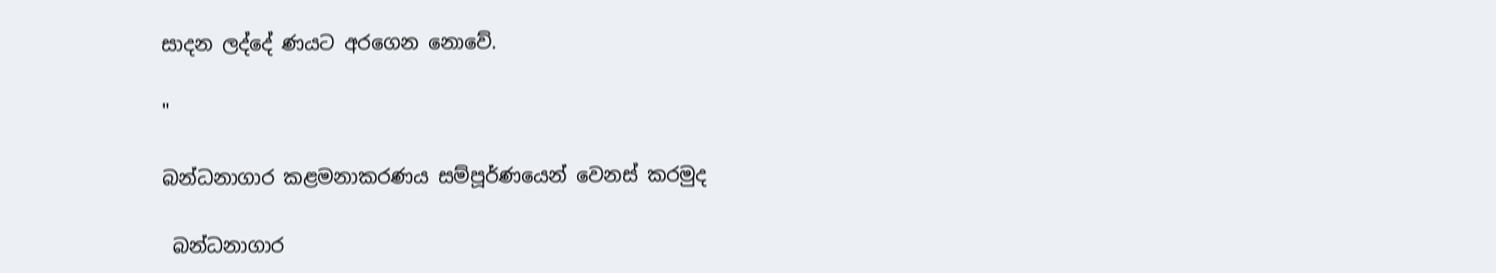සාදන ලද්දේ ණයට අරගෙන නොවේ.

"

බන්ධනාගාර කළමනාකරණය සම්පූර්ණයෙන් වෙනස් කරමුද

 බන්ධනාගාර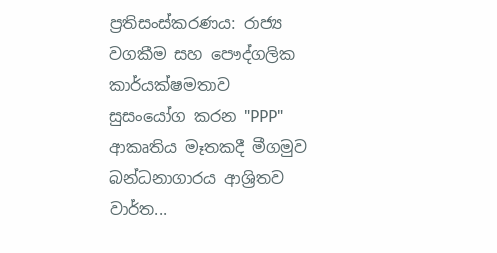ප්‍රතිසංස්කරණය: රාජ්‍ය වගකීම සහ පෞද්ගලික කාර්යක්ෂමතාව සුසංයෝග කරන "PPP" ආකෘතිය මෑතකදී මීගමුව බන්ධනාගාරය ආශ්‍රිතව වාර්ත...